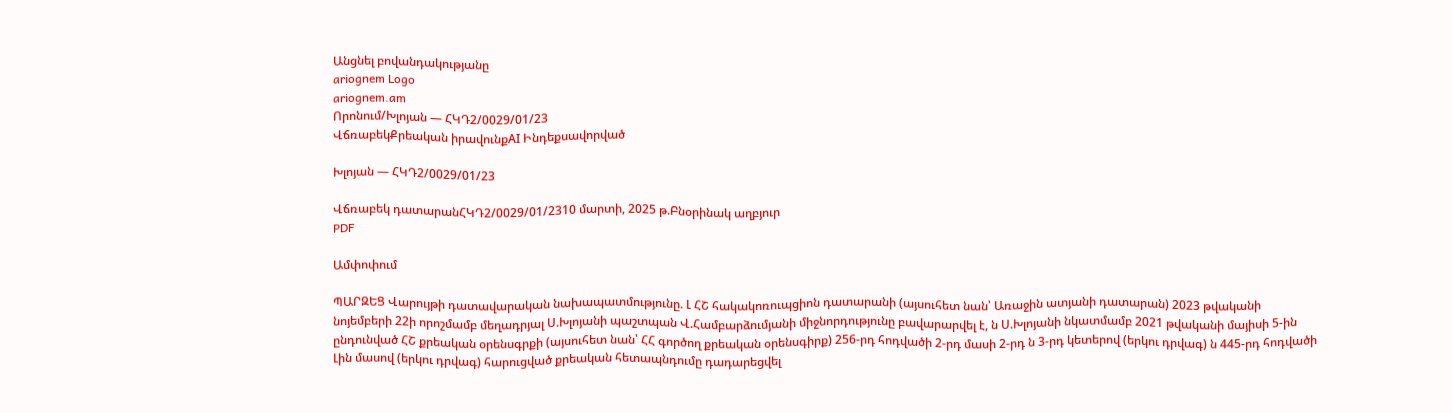Անցնել բովանդակությանը
ariognem Logo
ariognem.am
Որոնում/Խլոյան — ՀԿԴ2/0029/01/23
ՎճռաբեկՔրեական իրավունքAI Ինդեքսավորված

Խլոյան — ՀԿԴ2/0029/01/23

Վճռաբեկ դատարանՀԿԴ2/0029/01/2310 մարտի, 2025 թ.Բնօրինակ աղբյուր
PDF

Ամփոփում

ՊԱՐԶԵՑ Վարույթի դատավարական նախապատմությունը. Լ ՀՇ հակակոռուպցիոն դատարանի (այսուհետ նան՝ Առաջին ատյանի դատարան) 2023 թվականի նոյեմբերի 22ի որոշմամբ մեղադրյալ Ս.Խլոյանի պաշտպան Վ.Համբարձումյանի միջնորդությունը բավարարվել է, ն Ս.Խլոյանի նկատմամբ 2021 թվականի մայիսի 5-ին ընդունված ՀՇ քրեական օրենսգրքի (այսուհետ նան՝ ՀՀ գործող քրեական օրենսգիրք) 256-րդ հոդվածի 2-րդ մասի 2-րդ ն 3-րդ կետերով (երկու դրվագ) ն 445-րդ հոդվածի Լին մասով (երկու դրվագ) հարուցված քրեական հետապնդումը դադարեցվել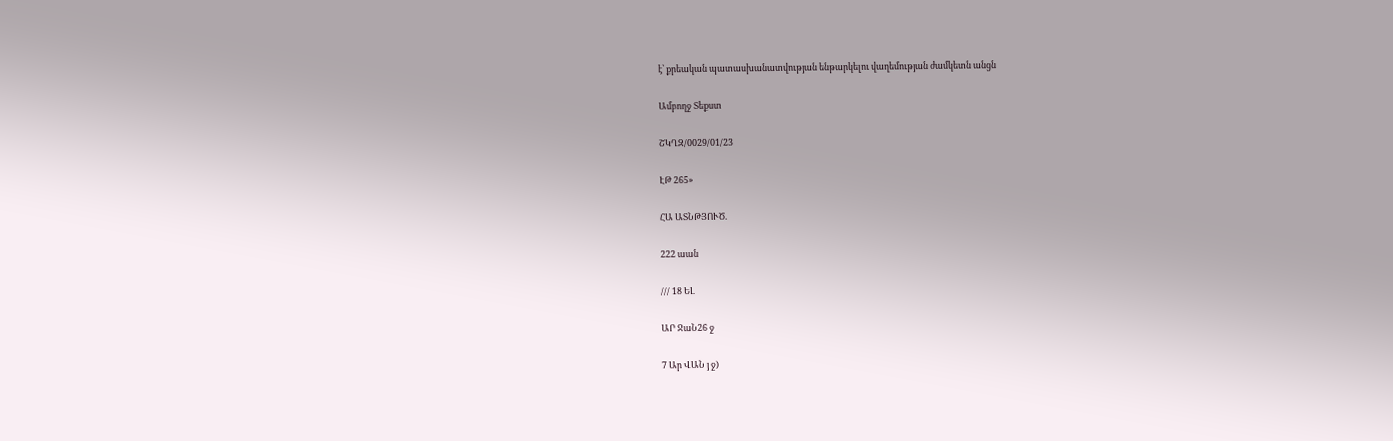է՝ քրեական պատասխանատվության ենթարկելու վաղեմության ժամկետն անցն

Ամբողջ Տեքստ

ՇԿՂԶ/0029/01/23

ԷԹ 265»

ՀԱ ԱՏՆԹՅՈՒԾ.

222 աան

/// 18 ԵԼ

ԱՐ ՋաՆ26 ջ

7 Ար ՎԱՆ յ ջ)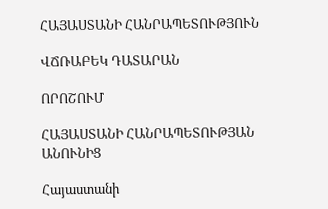ՀԱՅԱՍՏԱՆԻ ՀԱՆՐԱՊԵՏՈՒԹՅՈՒՆ

ՎՃՌԱԲԵԿ ԴԱՏԱՐԱՆ

ՈՐՈՇՈՒՄ

ՀԱՅԱՍՏԱՆԻ ՀԱՆՐԱՊԵՏՈՒԹՅԱՆ ԱՆՈՒՆԻՑ

Հայաստանի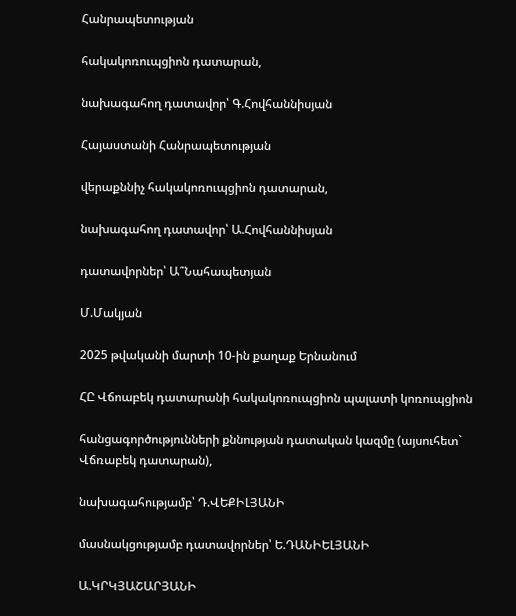Հանրապետության

հակակոռուպցիոն դատարան,

նախագահող դատավոր՝ Գ.Հովհաննիսյան

Հայաստանի Հանրապետության

վերաքննիչ հակակոռուպցիոն դատարան,

նախագահող դատավոր՝ Ա.Հովհաննիսյան

դատավորներ՝ Ա՞Նահապետյան

Մ.Մակյան

2025 թվականի մարտի 10-ին քաղաք Երնանում

ՀԸ Վճոաբեկ դատարանի հակակոռուպցիոն պալատի կոռուպցիոն

հանցագործությունների քննության դատական կազմը (այսուհետ` Վճռաբեկ դատարան),

նախագահությամբ՝ Դ.ՎԵՔԻԼՅԱՆԻ

մասնակցությամբ դատավորներ՝ Ե.ԴԱՆԻԵԼՅԱՆԻ

Ա.ԿՐԿՅԱՇԱՐՅԱՆԻ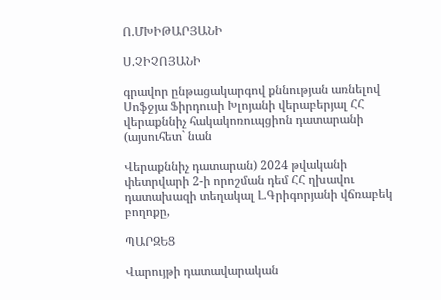Ո.ՄԽԻԹԱՐՅԱՆԻ

Ս.ՉԻՉՈՅԱՆԻ

գրավոր ընթացակարգով քննության առնելով Սոֆջյա Ֆիրդուսի Խլոյանի վերաբերյալ ՀՀ վերաքննիչ հակակոռուպցիոն դատարանի (այսուհետ` նան

Վերաքննիչ դատարան) 2024 թվականի փետրվարի 2-ի որոշման դեմ ՀՀ ղխավու դատախազի տեղակալ Լ.Գրիգորյանի վճռաբեկ բողոքը,

ՊԱՐԶԵՑ

Վարույթի դատավարական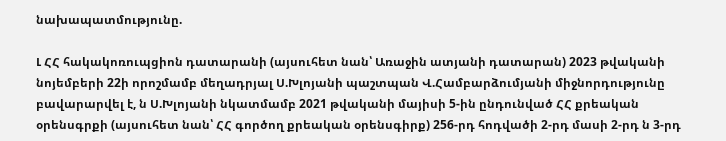նախապատմությունը.

Լ ՀՀ հակակոռուպցիոն դատարանի (այսուհետ նան՝ Առաջին ատյանի դատարան) 2023 թվականի նոյեմբերի 22ի որոշմամբ մեղադրյալ Ս.Խլոյանի պաշտպան Վ.Համբարձումյանի միջնորդությունը բավարարվել է, ն Ս.Խլոյանի նկատմամբ 2021 թվականի մայիսի 5-ին ընդունված ՀՀ քրեական օրենսգրքի (այսուհետ նան՝ ՀՀ գործող քրեական օրենսգիրք) 256-րդ հոդվածի 2-րդ մասի 2-րդ ն 3-րդ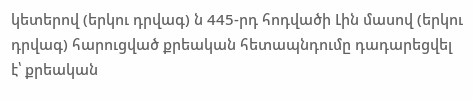կետերով (երկու դրվագ) ն 445-րդ հոդվածի Լին մասով (երկու դրվագ) հարուցված քրեական հետապնդումը դադարեցվել է՝ քրեական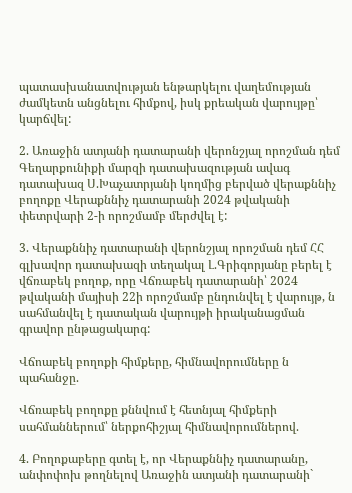պատասխանատվության ենթարկելու վաղեմության ժամկետն անցնելու հիմքով, իսկ քրեական վարույթը՝ կարճվել:

2. Առաջին ատյանի դատարանի վերոնշյալ որոշման դեմ Գեղարքունիքի մարզի դատախազության ավագ դատախազ Ս.Խաչատրյանի կողմից բերված վերաքննիչ բողոքը Վերաքննիչ դատարանի 2024 թվականի փետրվարի 2-ի որոշմամբ մերժվել է:

3. Վերաքննիչ դատարանի վերոնշյալ որոշման դեմ ՀՀ գլխավոր դատախազի տեղակալ Լ.Գրիգորյանը բերել է վճռաբեկ բողոք, որը Վճռաբեկ դատարանի՝ 2024 թվականի մայիսի 22ի որոշմամբ ընդունվել է վարույթ, ն սահմանվել է դատական վարույթի իրականացման գրավոր ընթացակարգ:

Վճոաբեկ բողոքի հիմքերը, հիմնավորումները ն պահանջը.

Վճռաբեկ բողոքը քննվում է հետնյալ հիմքերի սահմաններում՝ ներքոհիշյալ հիմնավորումներով.

4. Բողոքաբերը գտել է, որ Վերաքննիչ դատարանը, անփոփոխ թողնելով Առաջին ատյանի դատարանի`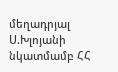մեղադրյալ Ս.Խլոյանի նկատմամբ ՀՀ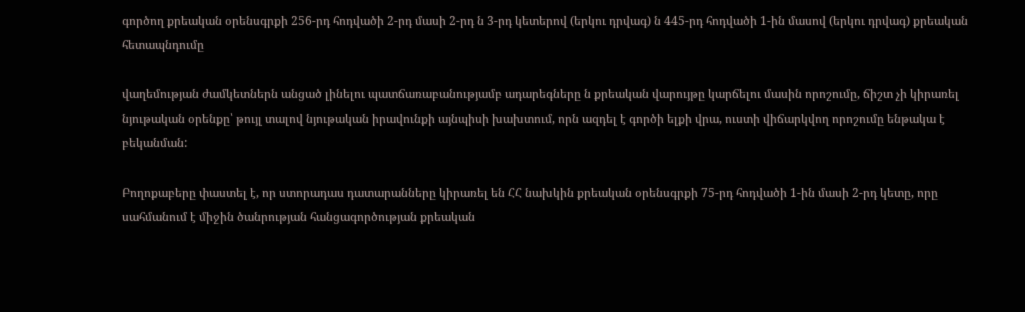գործող քրեական օրենսգրքի 256-րդ հոդվածի 2-րդ մասի 2-րդ ն 3-րդ կետերով (երկու դրվագ) ն 445-րդ հոդվածի 1-ին մասով (երկու դրվագ) քրեական հետապնդումը

վաղեմության ժամկետներն անցած լինելու պատճառաբանությամբ ադարեգները ն քրեական վարույթը կարճելու մասին որոշումը, ճիշտ չի կիրառել նյութական օրենքը՝ թույլ տալով նյութական իրավունքի այնպիսի խախտում, որն ազդել է գործի ելքի վրա, ուստի վիճարկվող որոշումը ենթակա է բեկանման:

Բողոքաբերը փաստել է, որ ստորադաս դատարանները կիրառել են ՀՀ նախկին քրեական օրենսգրքի 75-րդ հոդվածի 1-ին մասի 2-րդ կետը, որը սահմանում է միջին ծանրության հանցագործության քրեական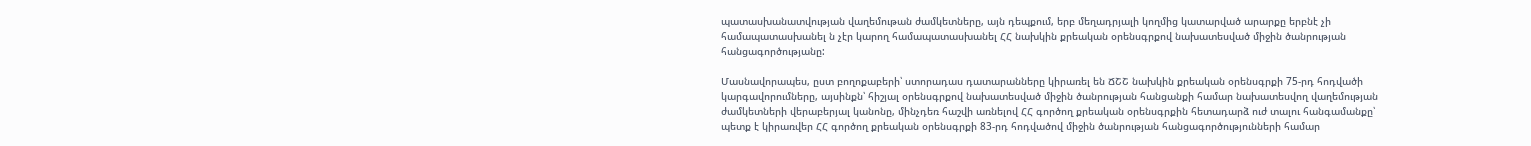պատասխանատվության վաղեմութան ժամկետները, այն դեպքում, երբ մեղադրյալի կողմից կատարված արարքը երբնէ չի համապատասխանել ն չէր կարող համապատասխանել ՀՀ նախկին քրեական օրենսգրքով նախատեսված միջին ծանրության հանցագործությանը:

Մասնավորապես, ըստ բողոքաբերի՝ ստորադաս դատարանները կիրառել են ՃՇՇ նախկին քրեական օրենսգրքի 75-րդ հոդվածի կարգավորումները, այսինքն՝ հիշյալ օրենսգրքով նախատեսված միջին ծանրության հանցանքի համար նախատեսվող վաղեմության ժամկետների վերաբերյալ կանոնը, մինչդեռ հաշվի առնելով ՀՀ գործող քրեական օրենսգրքին հետադարձ ուժ տալու հանգամանքը՝ պետք է կիրառվեր ՀՀ գործող քրեական օրենսգրքի 83-րդ հոդվածով միջին ծանրության հանցագործությունների համար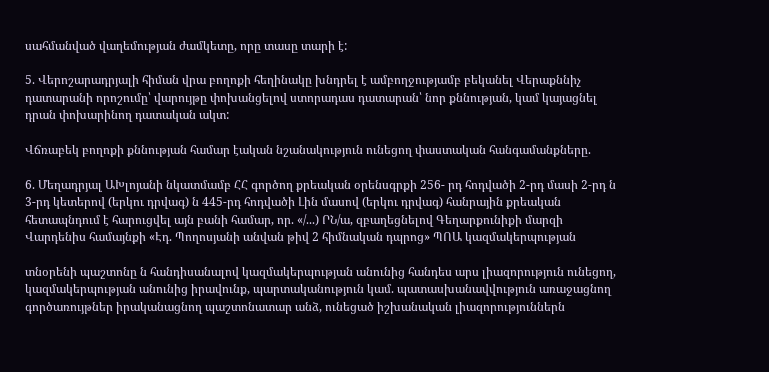սահմանված վաղեմության ժամկետը, որը տասը տարի է:

5. Վերոշարադրյալի հիման վրա բողոքի հեղինակը խնդրել է ամբողջությամբ բեկանել Վերաքննիչ դատարանի որոշումը՝ վարույթը փոխանցելով ստորադաս դատարան՝ նոր քննության, կամ կայացնել դրան փոխարինող դատական ակտ:

Վճռաբեկ բողոքի քննության համար էական նշանակություն ունեցող փաստական հանգամանքները.

6. Մեղադրյալ ԱԽլոյանի նկատմամբ ՀՀ գործող քրեական օրենսգրքի 256- րդ հոդվածի 2-րդ մասի 2-րդ ն 3-րդ կետերով (երկու դրվագ) ն 445-րդ հոդվածի Լին մասով (երկու դրվագ) հանրային քրեական հետապնդում է հարուցվել այն բանի համար, որ. «/...) ՐՆ/ա, զբաղեցնելով Գեղարքունիքի մարզի Վարդենիս համայնքի «Էդ. Պողոսյանի անվան թիվ 2 հիմնական դպրոց» ՊՈԱ կազմակերպության

տնօրենի պաշտոնը ն հանդիսանալով կազմակերպության անունից հանդես արս լիազորություն ունեցող, կազմակերպության անունից իրավունք, պարտականություն կամ. պատասխանավվություն առաջացնող գործառույթներ իրականացնող պաշտոնատար անձ, ունեցած իշխանական լիազորություններն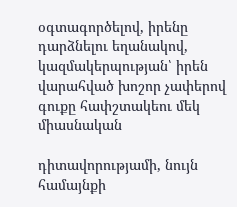օգտագործելով, իրենը դարձնելու եղանակով, կազմակերպության՝ իրեն վարահված խոշոր չափերով գուքը հափշտակեու մեկ միասնական

դիտավորությամի, նույն համայնքի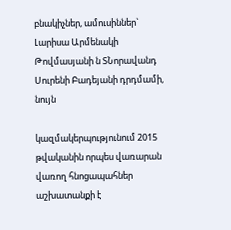բնակիչներ, ամուսիններ` Լարիսա Արմենակի Թովմասյանի ն ՏՆորավանդ Սուրենի Բադեյանի դրդմամի, նույն

կազմակերպությունում 2015 թվականին որպես վառարան վառող հնոցապահներ աշխատանքի է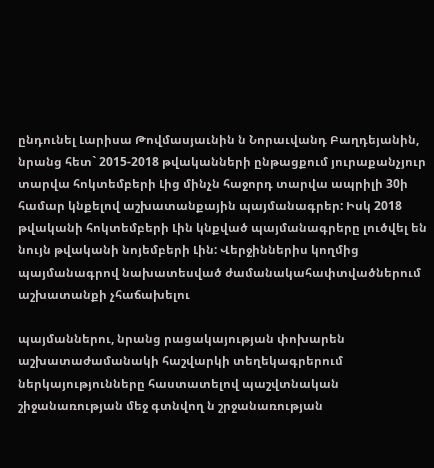ընդունել Լարիսա Թովմասյաւնին ն Նորաւվանդ Բաղդեյանին, նրանց հետ` 2015-2018 թվականների ընթացքում յուրաքանչյուր տարվա հոկտեմբերի Լից մինչն հաջորդ տարվա ապրիլի 30ի համար կնքելով աշխատանքային պայմանագրեր: Իսկ 2018 թվականի հոկտեմբերի Լին կնքված պայմանագրերը լուծվել են նույն թվականի նոյեմբերի Լին: Վերջիններիս կողմից պայմանագրով նախատեսված ժամանակահափտվածներում աշխատանքի չհաճախելու

պայմաններու, նրանց րացակայության փոխարեն աշխատաժամանակի հաշվարկի տեղեկագրերում ներկայությունները հաստատելով պաշվտնական շիջանառության մեջ գտնվող ն շրջանառության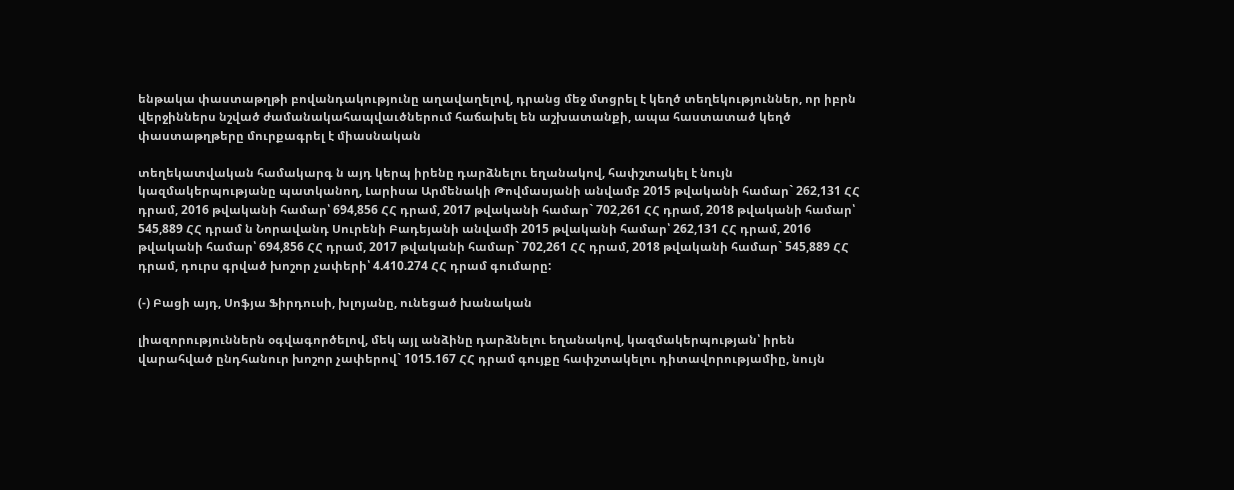ենթակա փաստաթղթի բովանդակությունը աղավաղելով, դրանց մեջ մտցրել է կեղծ տեղեկություններ, որ իբրն վերջիններս նշված ժամանակահապվաւծներում հաճախել են աշխատանքի, ապա հաստատած կեղծ փաստաթղթերը մուրքագրել է միասնական

տեղեկատվական համակարգ ն այդ կերպ իրենը դարձնելու եղանակով, հափշտակել է նույն կազմակերպությանը պատկանող, Լարիսա Արմենակի Թովմասյանի անվամբ 2015 թվականի համար` 262,131 ՀՀ դրամ, 2016 թվականի համար՝ 694,856 ՀՀ դրամ, 2017 թվականի համար` 702,261 ՀՀ դրամ, 2018 թվականի համար՝ 545,889 ՀՀ դրամ ն Նորավանդ Սուրենի Բադեյանի անվամի 2015 թվականի համար՝ 262,131 ՀՀ դրամ, 2016 թվականի համար՝ 694,856 ՀՀ դրամ, 2017 թվականի համար` 702,261 ՀՀ դրամ, 2018 թվականի համար` 545,889 ՀՀ դրամ, դուրս գրված խոշոր չափերի՝ 4.410.274 ՀՀ դրամ գումարը:

(-) Բացի այդ, Սոֆյա Ֆիրդուսի, խլոյանը, ունեցած խանական

լիազորություններն օգվագործելով, մեկ այլ անձինը դարձնելու եղանակով, կազմակերպության՝ իրեն վարահված ընդհանուր խոշոր չափերով` 1015.167 ՀՀ դրամ գույքը հափշտակելու դիտավորությամիը, նույն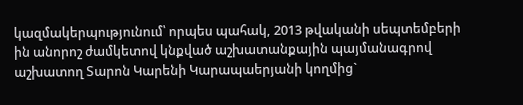կազմակերպությունում՝ որպես պահակ, 2013 թվականի սեպտեմբերի ին անորոշ ժամկետով կնքված աշխատանքային պայմանագրով աշխատող Տարոն Կարենի Կարապաերյանի կողմից`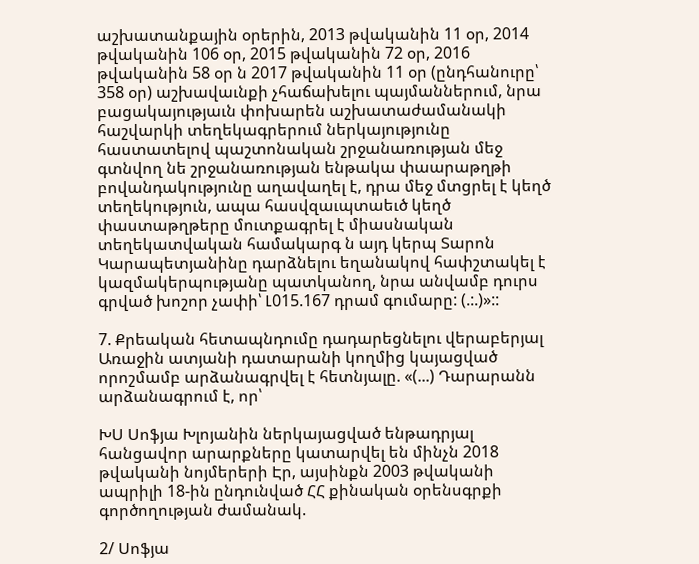աշխատանքային օրերին, 2013 թվականին 11 օր, 2014 թվականին 106 օր, 2015 թվականին 72 օր, 2016 թվականին 58 օր ն 2017 թվականին 11 օր (ընդհանուրը՝ 358 օր) աշխավաւնքի չհաճախելու պայմաններում, նրա բացակայությաւն փոխարեն աշխատաժամանակի հաշվարկի տեղեկագրերում ներկայությունը հաստատելով պաշտոնական շրջանառության մեջ գտնվող նե շրջանառության ենթակա փաարաթղթի բովանդակությունը աղավաղել է, դրա մեջ մտցրել է կեղծ տեղեկություն, ապա հասվզաւպտաեւծ կեղծ փաստաթղթերը մուտքագրել է միասնական տեղեկատվական համակարգ ն այդ կերպ Տարոն Կարապետյանինը դարձնելու եղանակով հափշտակել է կազմակերպությանը պատկանող, նրա անվամբ դուրս գրված խոշոր չափի՝ Լ015.167 դրամ գումարը: (.:.)»::

7. Քրեական հետապնդումը դադարեցնելու վերաբերյալ Առաջին ատյանի դատարանի կողմից կայացված որոշմամբ արձանագրվել է հետնյալը. «(...) Դարարանն արձանագրում է, որ՝

ԽՍ Սոֆյա Խլոյանին ներկայացված ենթադրյալ հանցավոր արարքները կատարվել են մինչն 2018 թվականի նոյմերերի Էր, այսինքն 2003 թվականի ապրիլի 18-ին ընդունված ՀՀ քինական օրենսգրքի գործողության ժամանակ.

2/ Սոֆյա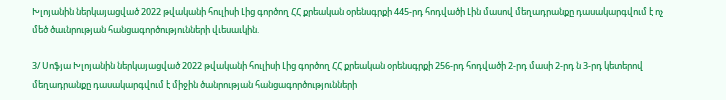Խլոյանին ներկայացված 2022 թվականի հուլիսի Լից գործող ՀՀ քրեական օրենսգրքի 445-րդ հոդվածի Լին մասով մեղադրանքը դասակարգվում է ոչ մեծ ծաւնրության հանցագործությունների վւեսաւկին.

3/ Սոֆյա Խլոյանին ներկայացված 2022 թվականի հուլիսի Լից գործող ՀՀ քրեական օրենսգրքի 256-րդ հոդվածի 2-րդ մասի 2-րդ ն 3-րդ կետերով մեղադրանքը դասակարգվում է միջին ծանրության հանցագործությունների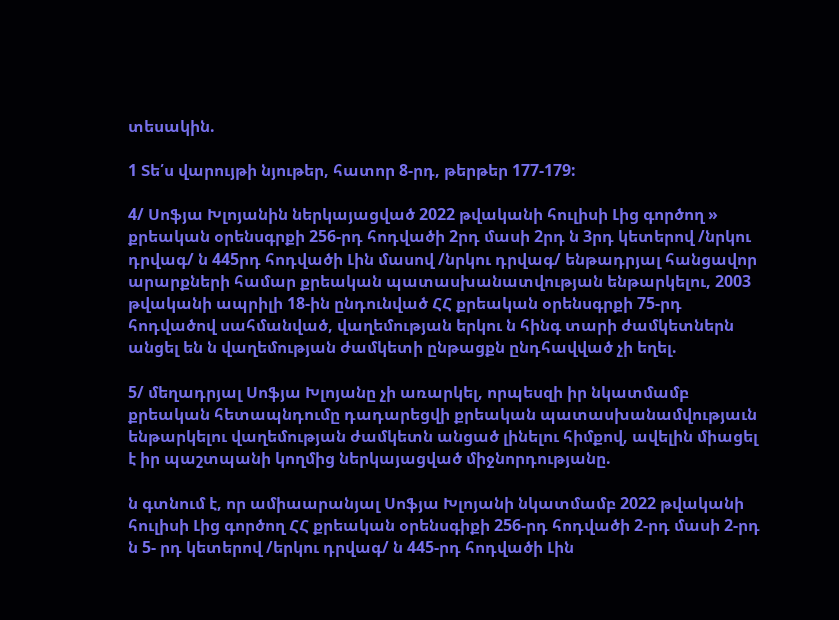տեսակին.

1 Տե՛ս վարույթի նյութեր, հատոր 8-րդ, թերթեր 177-179:

4/ Սոֆյա Խլոյանին ներկայացված 2022 թվականի հուլիսի Լից գործող » քրեական օրենսգրքի 256-րդ հոդվածի 2րդ մասի 2րդ ն 3րդ կետերով /նրկու դրվագ/ ն 445րդ հոդվածի Լին մասով /նրկու դրվագ/ ենթադրյալ հանցավոր արարքների համար քրեական պատասխանատվության ենթարկելու, 2003 թվականի ապրիլի 18-ին ընդունված ՀՀ քրեական օրենսգրքի 75-րդ հոդվածով սահմանված, վաղեմության երկու ն հինգ տարի ժամկետներն անցել են ն վաղեմության ժամկետի ընթացքն ընդհավված չի եղել.

5/ մեղադրյալ Սոֆյա Խլոյանը չի առարկել, որպեսզի իր նկատմամբ քրեական հետապնդումը դադարեցվի քրեական պատասխանամվությաւն ենթարկելու վաղեմության ժամկետն անցած լինելու հիմքով, ավելին միացել է իր պաշտպանի կողմից ներկայացված միջնորդությանը.

ն գտնում է, որ ամիաարանյալ Սոֆյա Խլոյանի նկատմամբ 2022 թվականի հուլիսի Լից գործող ՀՀ քրեական օրենսգիքի 256-րդ հոդվածի 2-րդ մասի 2-րդ ն 5- րդ կետերով /երկու դրվագ/ ն 445-րդ հոդվածի Լին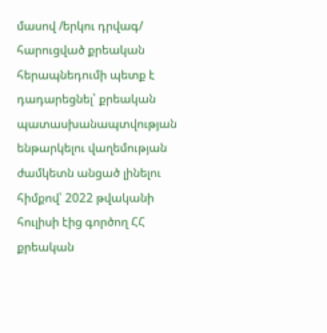մասով /երկու դրվագ/ հարուցված քրեական հերապնեդումի պետք է դադարեցնել՝ քրեական պատասխանապտվության ենթարկելու վաղեմության ժամկետն անցած լինելու հիմքով՝ 2022 թվականի հուլիսի էից գործող ՀՀ քրեական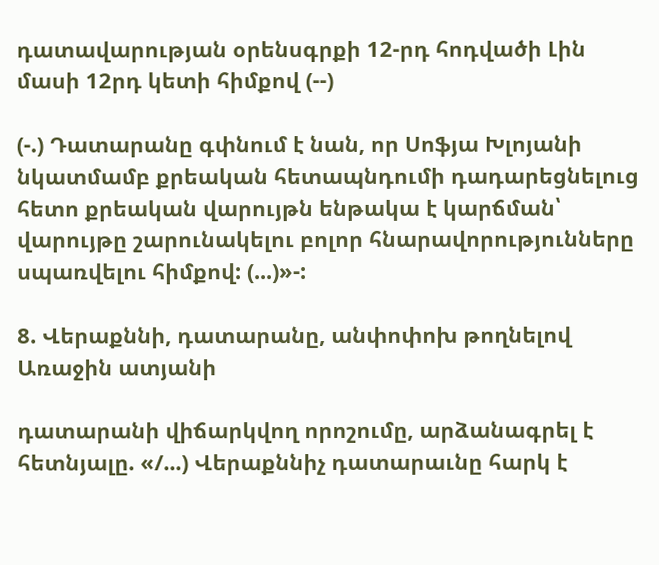դատավարության օրենսգրքի 12-րդ հոդվածի Լին մասի 12րդ կետի հիմքով (--)

(-.) Դատարանը գփնում է նան, որ Սոֆյա Խլոյանի նկատմամբ քրեական հետապնդումի դադարեցնելուց հետո քրեական վարույթն ենթակա է կարճման՝ վարույթը շարունակելու բոլոր հնարավորությունները սպառվելու հիմքով: (...)»-:

8. Վերաքննի, դատարանը, անփոփոխ թողնելով Առաջին ատյանի

դատարանի վիճարկվող որոշումը, արձանագրել է հետնյալը. «/...) Վերաքննիչ դատարաւնը հարկ է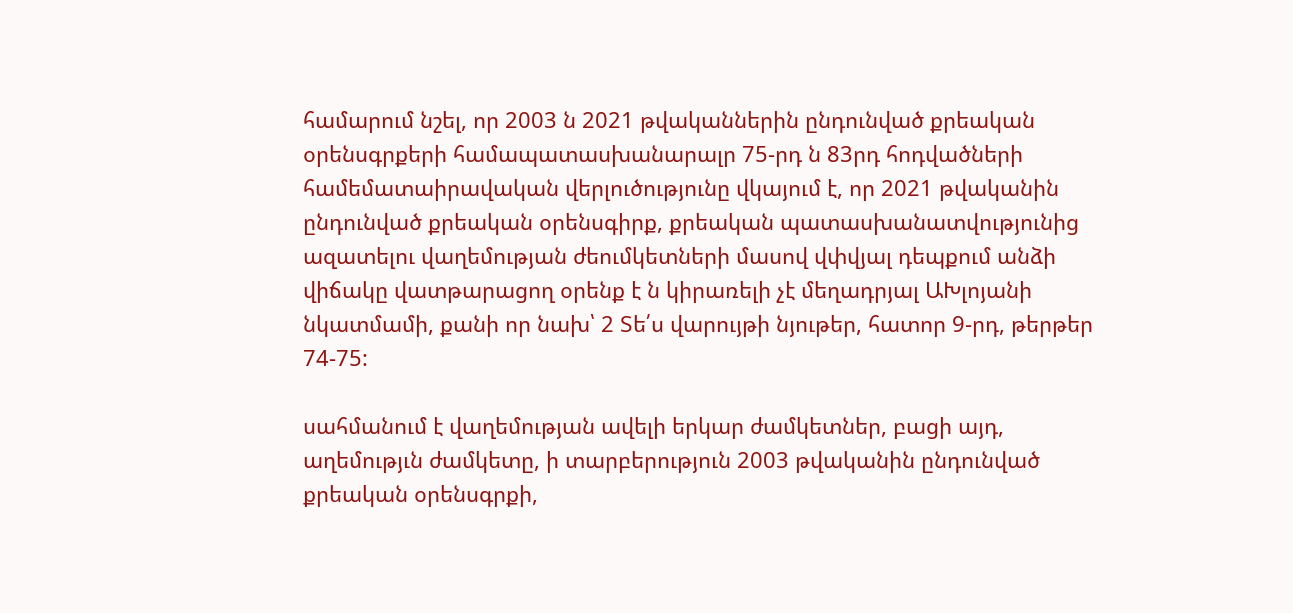համարում նշել, որ 2003 ն 2021 թվականներին ընդունված քրեական օրենսգրքերի համապատասխանարալր 75-րդ ն 83րդ հոդվածների համեմատաիրավական վերլուծությունը վկայում է, որ 2021 թվականին ընդունված քրեական օրենսգիրք, քրեական պատասխանատվությունից ազատելու վաղեմության ժեումկետների մասով վփվյալ դեպքում անձի վիճակը վատթարացող օրենք է ն կիրառելի չէ մեղադրյալ ԱԽլոյանի նկատմամի, քանի որ նախ՝ 2 Տե՛ս վարույթի նյութեր, հատոր 9-րդ, թերթեր 74-75:

սահմանում է վաղեմության ավելի երկար ժամկետներ, բացի այդ, աղեմությւն ժամկետը, ի տարբերություն 2003 թվականին ընդունված քրեական օրենսգրքի,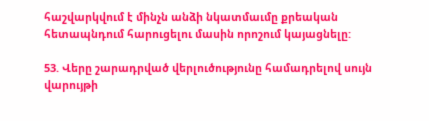հաշվարկվում է մինչն անձի նկատմաւմը քրեական հետապնդում հարուցելու մասին որոշում կայացնելը:

53. Վերը շարադրված վերլուծությունը համադրելով սույն վարույթի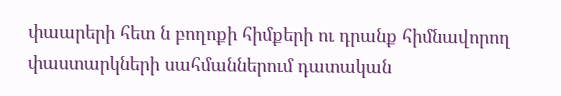փաարերի հետ ն բողոքի հիմքերի ու դրանք հիմնավորող փաստարկների սահմաններում դատական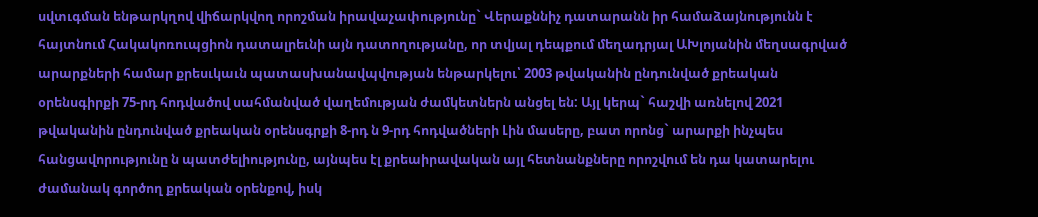սվտւգման ենթարկղով վիճարկվող որոշման իրավաչափությունը` Վերաքննիչ դատարանն իր համաձայնությունն է հայտնում Հակակոռուպցիոն դատալրեւնի այն դատողությանը, որ տվյալ դեպքում մեղադրյալ ԱԽլոյանին մեղսագրված արարքների համար քրեսւկաւն պատասխանավպվության ենթարկելու՝ 2003 թվականին ընդունված քրեական օրենսգիրքի 75-րդ հոդվածով սահմանված վաղեմության ժամկետներն անցել են: Այլ կերպ` հաշվի առնելով 2021 թվականին ընդունված քրեական օրենսգրքի 8-րդ ն 9-րդ հոդվածների Լին մասերը, բատ որոնց` արարքի ինչպես հանցավորությունը ն պատժելիությունը, այնպես էլ քրեաիրավական այլ հետնանքները որոշվում են դա կատարելու ժամանակ գործող քրեական օրենքով, իսկ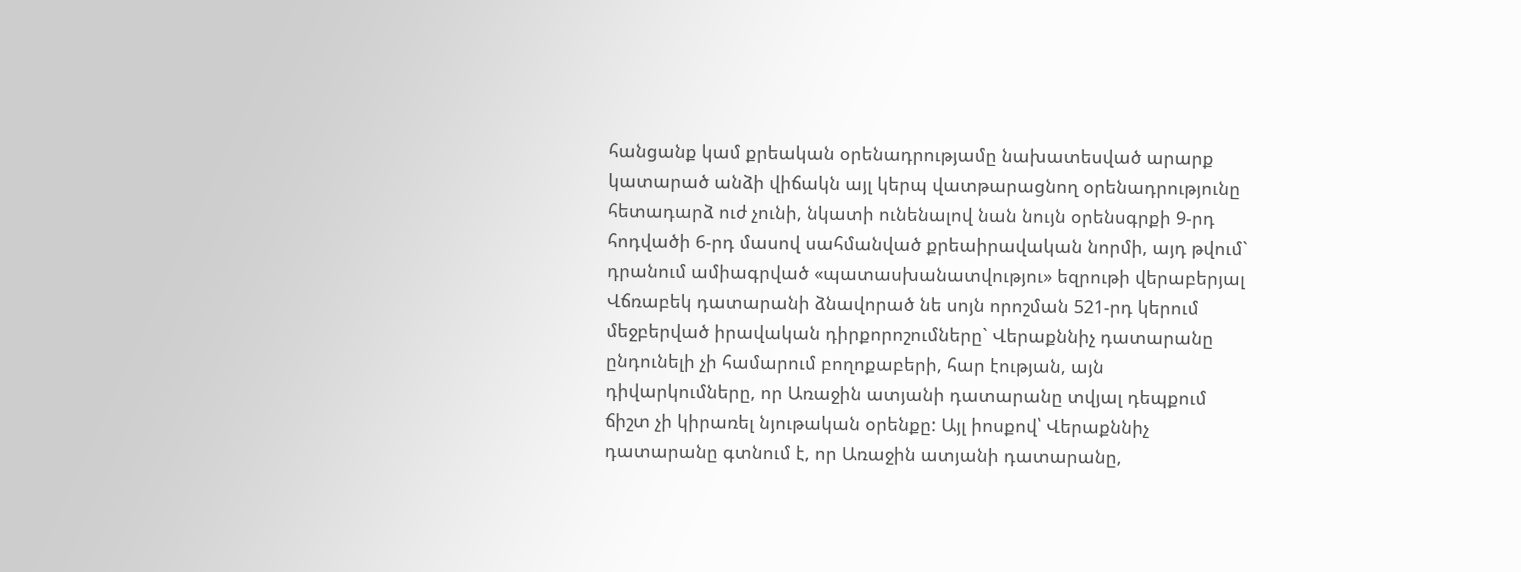հանցանք կամ քրեական օրենադրությամը նախատեսված արարք կատարած անձի վիճակն այլ կերպ վատթարացնող օրենադրությունը հետադարձ ուժ չունի, նկատի ունենալով նան նույն օրենսգրքի 9-րդ հոդվածի 6-րդ մասով սահմանված քրեաիրավական նորմի, այդ թվում` դրանում ամիագրված «պատասխանատվությու» եզրութի վերաբերյալ Վճռաբեկ դատարանի ձնավորած նե սոյն որոշման 521-րդ կերում մեջբերված իրավական դիրքորոշումները` Վերաքննիչ դատարանը ընդունելի չի համարում բողոքաբերի, հար էության, այն դիվարկումները, որ Առաջին ատյանի դատարանը տվյալ դեպքում ճիշտ չի կիրառել նյութական օրենքը: Այլ իոսքով՝ Վերաքննիչ դատարանը գտնում է, որ Առաջին ատյանի դատարանը,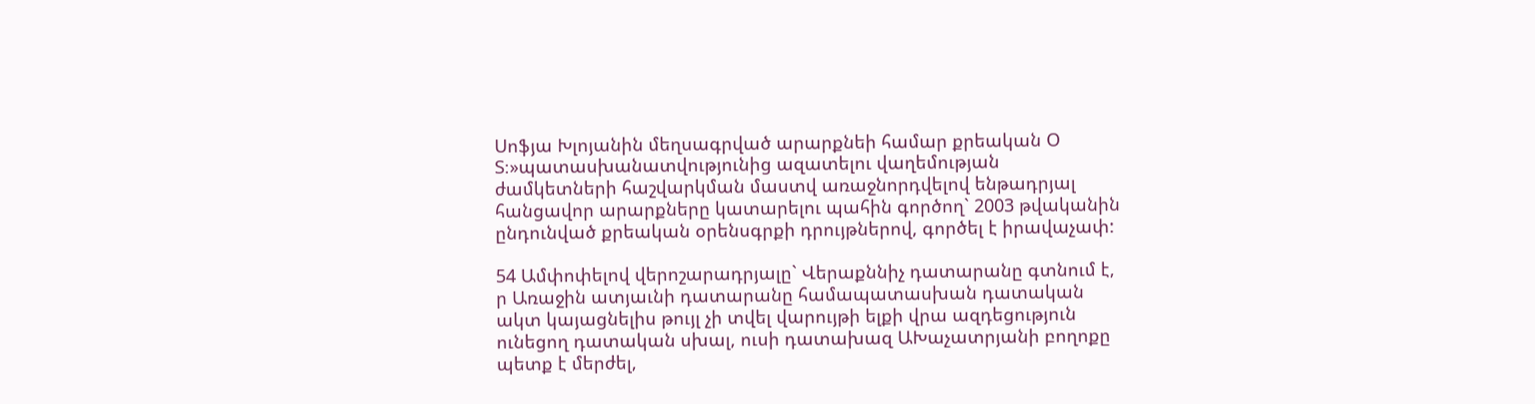Սոֆյա Խլոյանին մեղսագրված արարքնեի համար քրեական Օ Տ։»պատասխանատվությունից ազատելու վաղեմության ժամկետների հաշվարկման մաստվ առաջնորդվելով ենթադրյալ հանցավոր արարքները կատարելու պահին գործող` 2003 թվականին ընդունված քրեական օրենսգրքի դրույթներով, գործել է իրավաչափ:

54 Ամփոփելով վերոշարադրյալը` Վերաքննիչ դատարանը գտնում է, ր Առաջին ատյաւնի դատարանը համապատասխան դատական ակտ կայացնելիս թույլ չի տվել վարույթի ելքի վրա ազդեցություն ունեցող դատական սխալ, ուսի դատախազ ԱԽաչատրյանի բողոքը պետք է մերժել,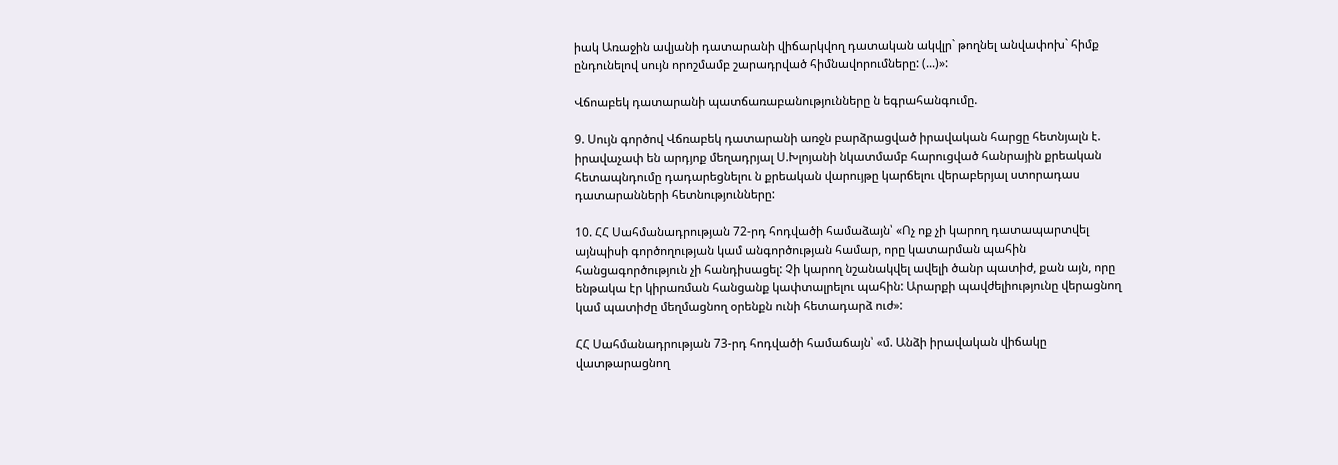իակ Առաջին ավյանի դատարանի վիճարկվող դատական ակվլր` թողնել անվափոխ` հիմք ընդունելով սույն որոշմամբ շարադրված հիմնավորումները: (...)»:

Վճոաբեկ դատարանի պատճառաբանությունները ն եգրահանգումը.

9. Սույն գործով Վճռաբեկ դատարանի առջն բարձրացված իրավական հարցը հետնյալն է. իրավաչափ են արդյոք մեղադրյալ Ս.Խլոյանի նկատմամբ հարուցված հանրային քրեական հետապնդումը դադարեցնելու ն քրեական վարույթը կարճելու վերաբերյալ ստորադաս դատարանների հետնությունները:

10. ՀՀ Սահմանադրության 72-րդ հոդվածի համաձայն՝ «Ոչ ոք չի կարող դատապարտվել այնպիսի գործողության կամ անգործության համար, որը կատարման պահին հանցագործություն չի հանդիսացել: Չի կարող նշանակվել ավելի ծանր պատիժ, քան այն, որը ենթակա էր կիրառման հանցանք կափտալրելու պահին: Արարքի պավժելիությունը վերացնող կամ պատիժը մեղմացնող օրենքն ունի հետադարձ ուժ»:

ՀՀ Սահմանադրության 73-րդ հոդվածի համաճայն՝ «մ. Անձի իրավական վիճակը վատթարացնող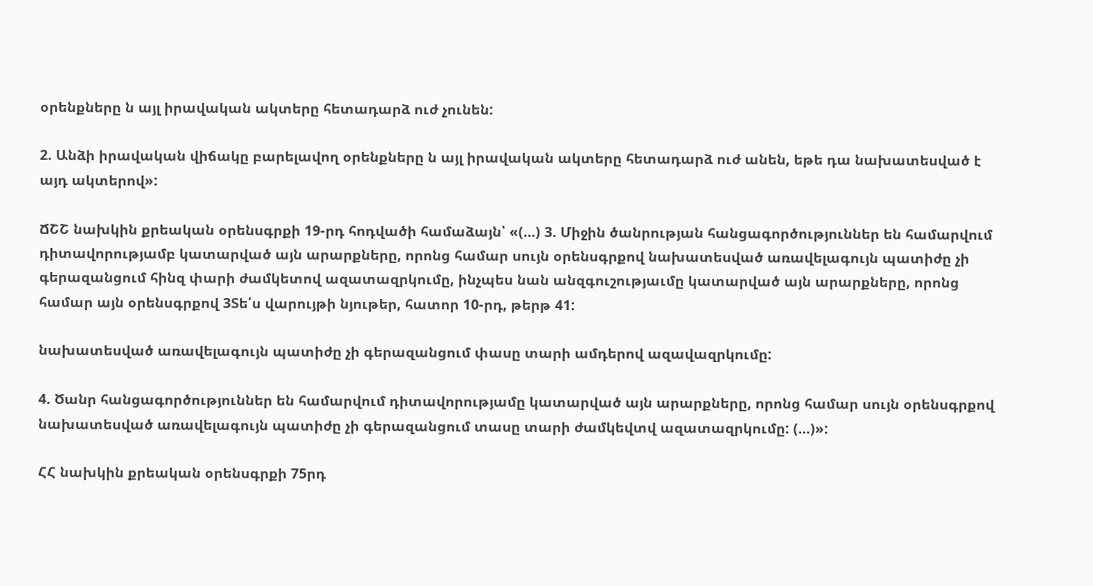օրենքները ն այլ իրավական ակտերը հետադարձ ուժ չունեն:

2. Անձի իրավական վիճակը բարելավող օրենքները ն այլ իրավական ակտերը հետադարձ ուժ անեն, եթե դա նախատեսված է այդ ակտերով»:

ՃՇՇ նախկին քրեական օրենսգրքի 19-րդ հոդվածի համաձայն՝ «(...) 3. Միջին ծանրության հանցագործություններ են համարվում դիտավորությամբ կատարված այն արարքները, որոնց համար սույն օրենսգրքով նախատեսված առավելագույն պատիժը չի գերազանցում հինզ փարի ժամկետով ազատազրկումը, ինչպես նան անզգուշությաւմը կատարված այն արարքները, որոնց համար այն օրենսգրքով 3Տե՛ս վարույթի նյութեր, հատոր 10-րդ, թերթ 41:

նախատեսված առավելագույն պատիժը չի գերազանցում փասը տարի ամդերով ազավազրկումը:

4. Ծանր հանցագործություններ են համարվում դիտավորությամը կատարված այն արարքները, որոնց համար սույն օրենսգրքով նախատեսված առավելագույն պատիժը չի գերազանցում տասը տարի ժամկեվտվ ազատազրկումը: (...)»:

ՀՀ նախկին քրեական օրենսգրքի 75րդ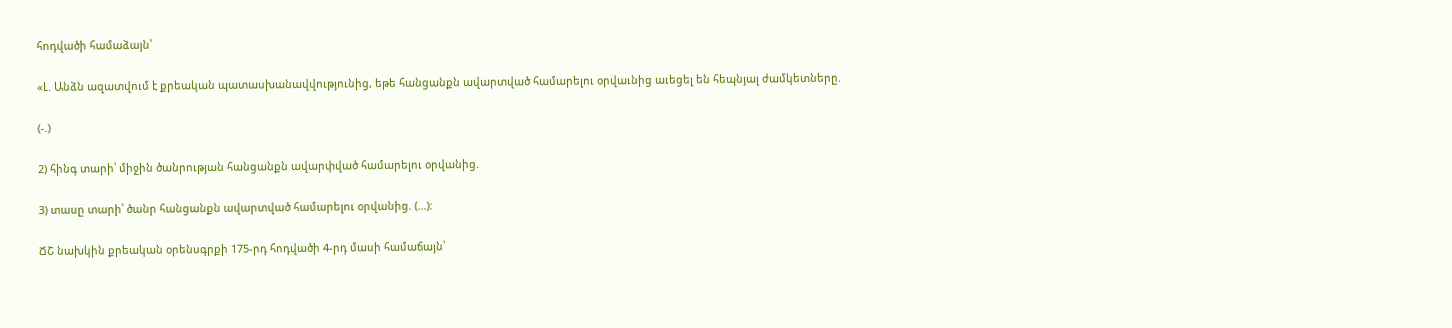հոդվածի համաձայն՝

«Լ. Անձն ազատվում է քրեական պատասխանավվությունից, եթե հանցանքն ավարտված համարելու օրվաւնից աւեցել են հեպնյալ ժամկետները.

(-.)

2) հինգ տարի՝ միջին ծանրության հանցանքն ավարփված համարելու օրվանից.

3) տասը տարի՝ ծանր հանցանքն ավարտված համարելու օրվանից. (...):

ՃՇ նախկին քրեական օրենսգրքի 175-րդ հոդվածի 4-րդ մասի համաճայն՝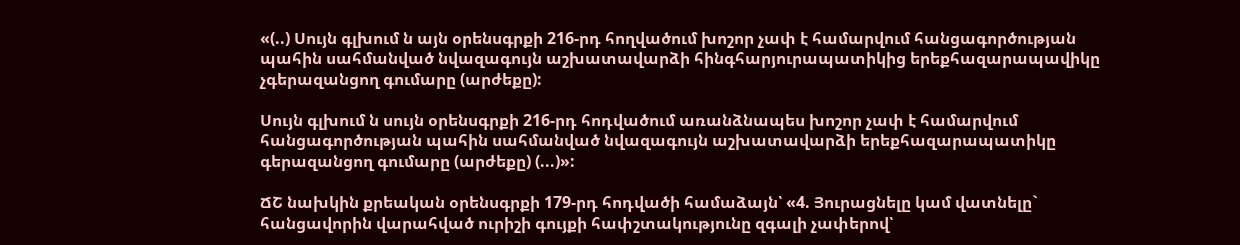«(..) Սույն գլխում ն այն օրենսգրքի 216-րդ հողվածում խոշոր չափ է համարվում հանցագործության պահին սահմանված նվազագույն աշխատավարձի հինգհարյուրապատիկից երեքհազարապավիկը չգերազանցող գումարը (արժեքը):

Սույն գլխում ն սույն օրենսգրքի 216-րդ հոդվածում առանձնապես խոշոր չափ է համարվում հանցագործության պահին սահմանված նվազագույն աշխատավարձի երեքհազարապատիկը գերազանցող գումարը (արժեքը) (...)»:

ՃՇ նախկին քրեական օրենսգրքի 179-րդ հոդվածի համաձայն՝ «4. Յուրացնելը կամ վատնելը` հանցավորին վարահված ուրիշի գույքի հափշտակությունը զգալի չափերով՝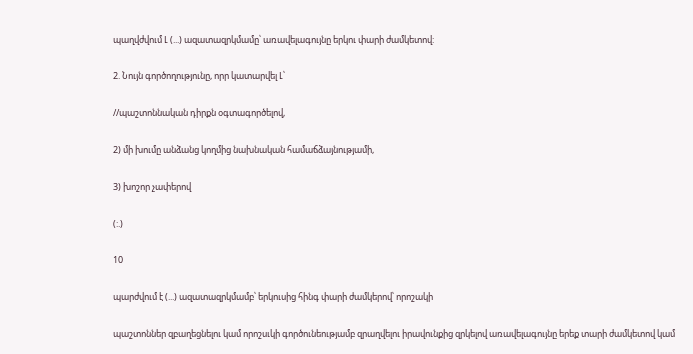պաղվժվում Լ (...) ազատազրկմամը՝ առավելագույնը երկու փարի ժամկետով:

2. Նույն գործողությունը, որր կատարվել Լ՝

//պաշտոննական դիրքն օգտագործելով,

2) մի խումը անձանց կողմից նախնական համաճձայնությամի,

3) խոշոր չափերով

(:.)

10

պարժվում է (...) ազատազրկմամբ՝ երկուսից հինգ փարի ժամկերով՝ որոշակի

պաշտոններ զբաղեցնելու կամ որոշսւկի գործունեությամբ զրաղվելու իրավունքից զրկելով առավելագույնը երեք տարի ժամկետով կամ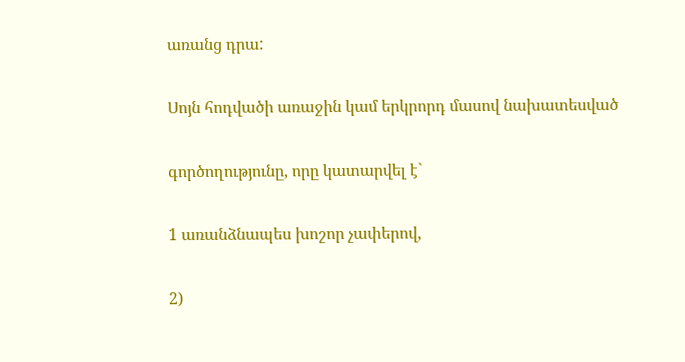առանց դրա:

Սոյն հոդվածի առաջին կամ երկրորդ մասով նախատեսված

գործողությունը, որը կատարվել է`

1 առանձնապես խոշոր չափերով,

2)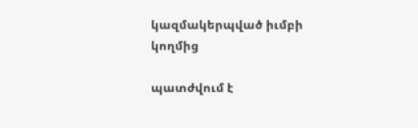կազմակերպված իւմբի կողմից

պատժվում է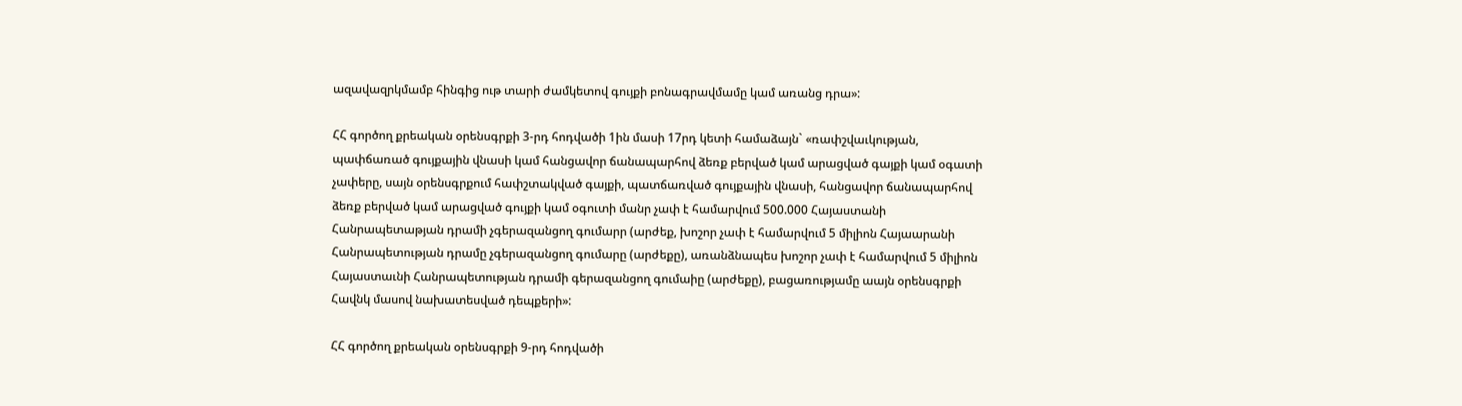ազավազրկմամբ հինգից ութ տարի ժամկետով գույքի բոնագրավմամը կամ առանց դրա»:

ՀՀ գործող քրեական օրենսգրքի 3-րդ հոդվածի 1ին մասի 17րդ կետի համաձայն` «ռափշվաւկության, պափճառած գույքային վնասի կամ հանցավոր ճանապարհով ձեռք բերված կամ արացված գայքի կամ օգատի չափերը, սայն օրենսգրքում հափշտակված գայքի, պատճառված գույքային վնասի, հանցավոր ճանապարհով ձեռք բերված կամ արացված գույքի կամ օգուտի մանր չափ է համարվում 500.000 Հայաստանի Հանրապետաթյան դրամի չգերազանցող գումարր (արժեք, խոշոր չափ է համարվում 5 միլիոն Հայաարանի Հանրապետության դրամը չգերազանցող գումարը (արժեքը), առանձնապես խոշոր չափ է համարվում 5 միլիոն Հայաստաւնի Հանրապետության դրամի գերազանցող գումաիը (արժեքը), բացառությամը աայն օրենսգրքի Հավնկ մասով նախատեսված դեպքերի»:

ՀՀ գործող քրեական օրենսգրքի 9-րդ հոդվածի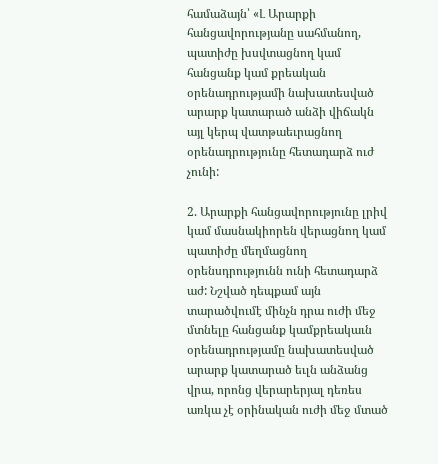համաձայն՝ «Լ Արարքի հանցավորությանը սահմանող, պատիժը խսվտացնող կամ հանցանք կամ քրեական օրենադրությամի նախատեսված արարք կատարած անձի վիճակն այլ կերպ վատթաեւրացնող օրենադրությունը հետադարձ ուժ չունի:

2. Արարքի հանցավորությունը լրիվ կամ մասնակիորեն վերացնող կամ պատիժը մեղմացնող օրենսդրությունն ունի հետադարձ աժ: Նշված դեպքամ այն տարածվումէ մինչն դրա ուժի մեջ մտնելը հանցանք կամքրեակաւն օրենադրությամը նախատեսված արարք կատարած եւլն անձանց վրա, որոնց վերարերյալ դեռես առկա չէ օրինական ուժի մեջ մտած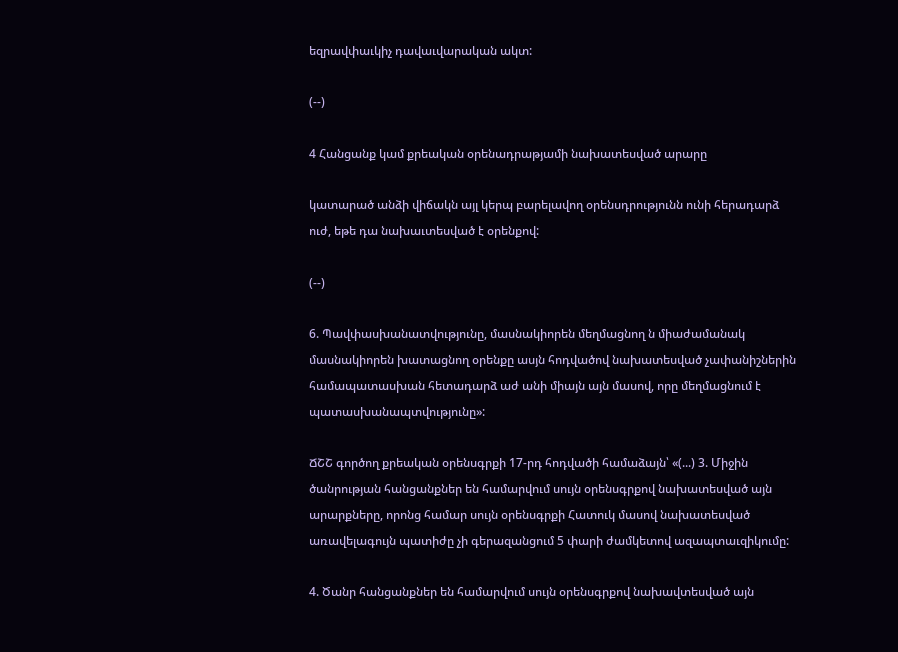եզրավփաւկիչ դավաւվարական ակտ:

(--)

4 Հանցանք կամ քրեական օրենադրաթյամի նախատեսված արարը

կատարած անձի վիճակն այլ կերպ բարելավող օրենսդրությունն ունի հերադարձ ուժ, եթե դա նախաւտեսված է օրենքով:

(--)

6. Պավփասխանատվությունը, մասնակիորեն մեղմացնող ն միաժամանակ մասնակիորեն խատացնող օրենքը ասյն հոդվածով նախատեսված չափանիշներին համապատասխան հետադարձ աժ անի միայն այն մասով, որը մեղմացնում է պատասխանապտվությունը»:

ՃՇՇ գործող քրեական օրենսգրքի 17-րդ հոդվածի համաձայն՝ «(...) 3. Միջին ծանրության հանցանքներ են համարվում սույն օրենսգրքով նախատեսված այն արարքները, որոնց համար սույն օրենսգրքի Հատուկ մասով նախատեսված առավելագույն պատիժը չի գերազանցում 5 փարի ժամկետով ազապտաւզիկումը:

4. Ծանր հանցանքներ են համարվում սույն օրենսգրքով նախավտեսված այն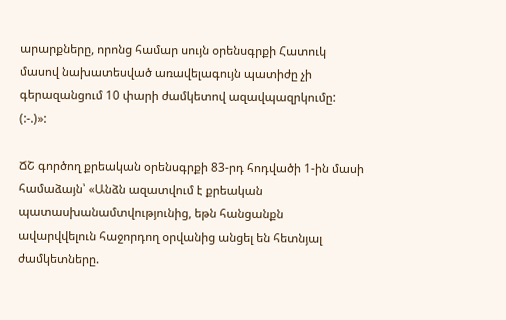արարքները, որոնց համար սույն օրենսգրքի Հատուկ մասով նախատեսված առավելագույն պատիժը չի գերազանցում 10 փարի ժամկետով ազավպազրկումը: (:-.)»:

ՃՇ գործող քրեական օրենսգրքի 83-րդ հոդվածի 1-ին մասի համաձայն՝ «Անձն ազատվում է քրեական պատասխանամտվությունից, եթն հանցանքն ավարվվելուն հաջորդող օրվանից անցել են հետնյալ ժամկետները.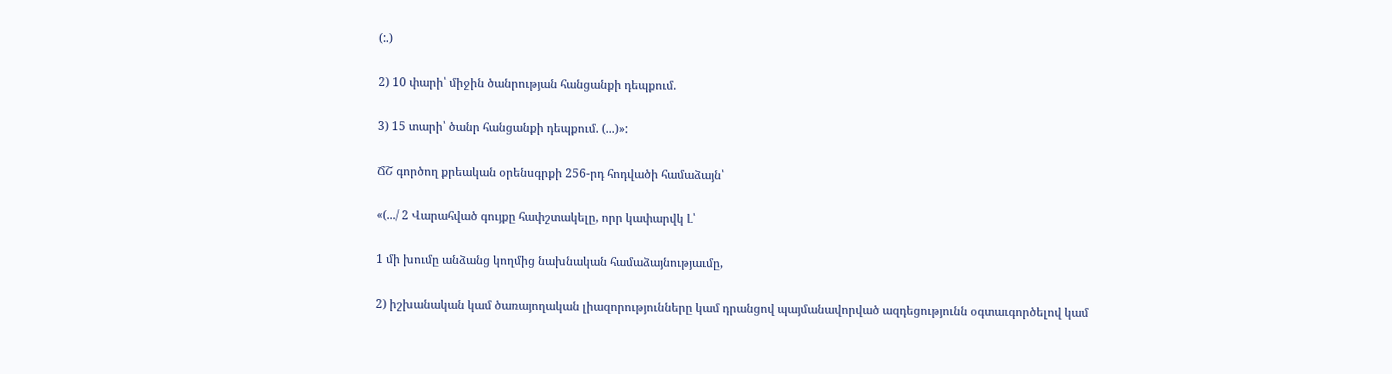(:.)

2) 10 փարի՝ միջին ծանրության հանցանքի դեպքում.

3) 15 տարի՝ ծանր հանցանքի դեպքում. (...)»:

ՃՇ գործող քրեական օրենսգրքի 256-րդ հոդվածի համաձայն՝

«(.../ 2 Վարահված գույքը հափշտակելը, որր կափարվկ Լ՝

1 մի խումը անձանց կողմից նախնական համաձայնությաւմը,

2) իշխանական կամ ծառայողական լիազորությունները կամ դրանցով պայմանավորված ազդեցությունն օգտաւգործելով կամ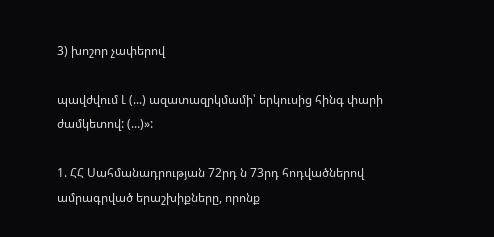3) խոշոր չափերով

պավժվում Լ (...) ազատազրկմամի՝ երկուսից հինգ փարի ժամկետով: (...)»:

1. ՀՀ Սահմանադրության 72րդ ն 73րդ հոդվածներով ամրագրված երաշխիքները, որոնք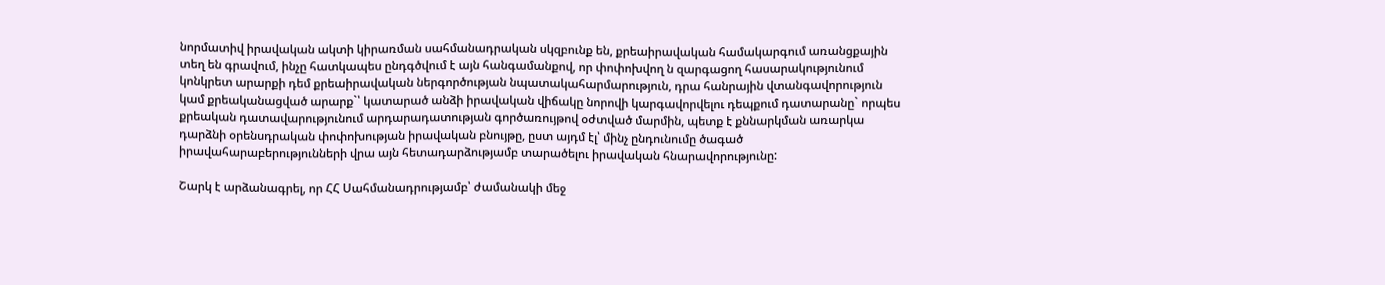նորմատիվ իրավական ակտի կիրառման սահմանադրական սկզբունք են, քրեաիրավական համակարգում առանցքային տեղ են գրավում, ինչը հատկապես ընդգծվում է այն հանգամանքով, որ փոփոխվող ն զարգացող հասարակությունում կոնկրետ արարքի դեմ քրեաիրավական ներգործության նպատակահարմարություն, դրա հանրային վտանգավորություն կամ քրեականացված արարք`՝ կատարած անձի իրավական վիճակը նորովի կարգավորվելու դեպքում դատարանը` որպես քրեական դատավարությունում արդարադատության գործառույթով օժտված մարմին, պետք է քննարկման առարկա դարձնի օրենսդրական փոփոխության իրավական բնույթը, ըստ այդմ էլ՝ մինչ ընդունումը ծագած իրավահարաբերությունների վրա այն հետադարձությամբ տարածելու իրավական հնարավորությունը:

Շարկ է արձանագրել, որ ՀՀ Սահմանադրությամբ՝ ժամանակի մեջ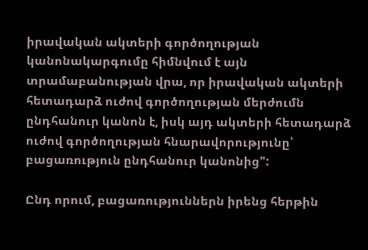իրավական ակտերի գործողության կանոնակարգումը հիմնվում է այն տրամաբանության վրա, որ իրավական ակտերի հետադարձ ուժով գործողության մերժումն ընդհանուր կանոն է, իսկ այդ ակտերի հետադարձ ուժով գործողության հնարավորությունը՝ բացառություն ընդհանուր կանոնից":

Ընդ որում, բացառություններն իրենց հերթին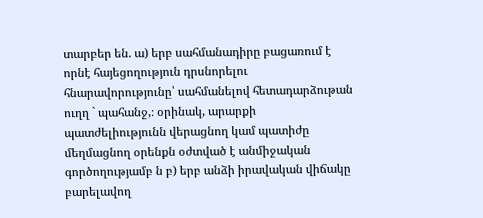տարբեր են. ա) երբ սահմանադիրը բացառում է որնէ հայեցողություն դրսնորելու հնարավորությունը՝ սահմանելով հետադարձութան ուղղ ` պահանջ,։ օրինակ, արարքի պատժելիությունն վերացնող կամ պատիժը մեղմացնող օրենքն օժտված է անմիջական գործողությամբ ն բ) երբ անձի իրավական վիճակը բարելավող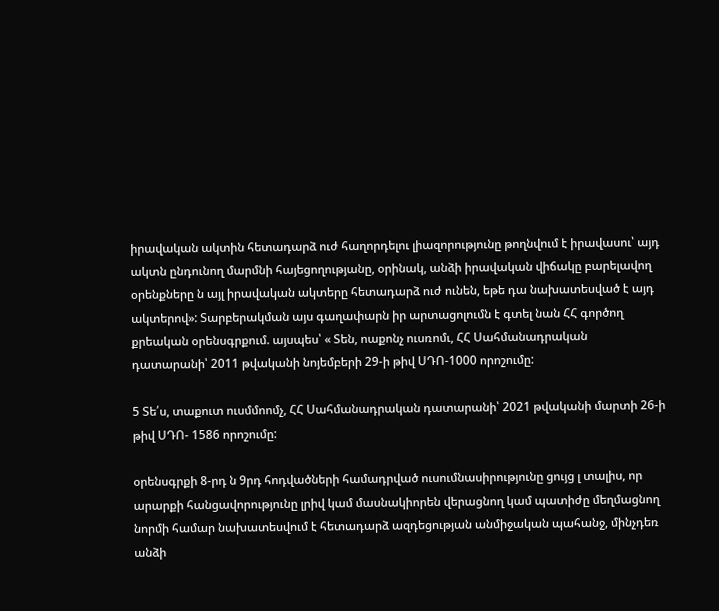իրավական ակտին հետադարձ ուժ հաղորդելու լիազորությունը թողնվում է իրավասու՝ այդ ակտն ընդունող մարմնի հայեցողությանը, օրինակ, անձի իրավական վիճակը բարելավող օրենքները ն այլ իրավական ակտերը հետադարձ ուժ ունեն, եթե դա նախատեսված է այդ ակտերով»: Տարբերակման այս գաղափարն իր արտացոլումն է գտել նան ՀՀ գործող քրեական օրենսգրքում. այսպես՝ « Տեն, ոաքոնչ ուսռոմւ, ՀՀ Սահմանադրական դատարանի՝ 2011 թվականի նոյեմբերի 29-ի թիվ ՍԴՈ-1000 որոշումը:

5 Տե՛ս, տաքուտ ուսմմոոմչ, ՀՀ Սահմանադրական դատարանի՝ 2021 թվականի մարտի 26-ի թիվ ՍԴՈ- 1586 որոշումը:

օրենսգրքի 8-րդ ն 9րդ հոդվածների համադրված ուսումնասիրությունը ցույց լ տալիս, որ արարքի հանցավորությունը լրիվ կամ մասնակիորեն վերացնող կամ պատիժը մեղմացնող նորմի համար նախատեսվում է հետադարձ ազդեցության անմիջական պահանջ, մինչդեռ անձի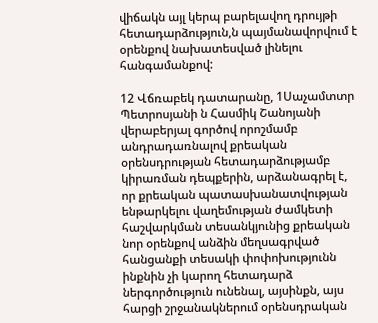վիճակն այլ կերպ բարելավող դրույթի հետադարձություն,ն պայմանավորվում է օրենքով նախատեսված լինելու հանգամանքով:

12 Վճռաբեկ դատարանը, 1Սաչամտտր Պետրոսյանի ն Հասմիկ Շանոյանի վերաբերյալ գործով որոշմամբ անդրադառնալով քրեական օրենսդրության հետադարձությամբ կիրառման դեպքերին, արձանագրել է, որ քրեական պատասխանատվության ենթարկելու վաղեմության ժամկետի հաշվարկման տեսանկյունից քրեական նոր օրենքով անձին մեղսագրված հանցանքի տեսակի փոփոխությունն ինքնին չի կարող հետադարձ ներգործություն ունենալ, այսինքն, այս հարցի շրջանակներում օրենսդրական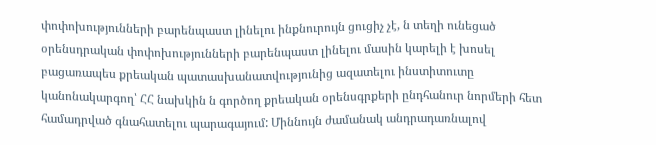փոփոխությունների բարենպաստ լինելու ինքնուրույն ցուցիչ չէ, ն տեղի ունեցած օրենսդրական փոփոխությունների բարենպաստ լինելու մասին կարելի է խոսել բացառապես քրեական պատասխանատվությունից ազատելու ինստիտուտը կանոնակարգող՝ ՀՀ նախկին ն գործող քրեական օրենսգրքերի ընդհանուր նորմերի հետ համադրված գնահատելու պարագայում: Միննույն ժամանակ անդրադառնալով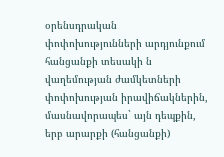օրենսդրական փոփոխությունների արդյունքում հանցանքի տեսակի ն վաղեմության ժամկետների փոփոխության իրավիճակներին, մասնավորապես` այն դեպքին, երբ արարքի (հանցանքի)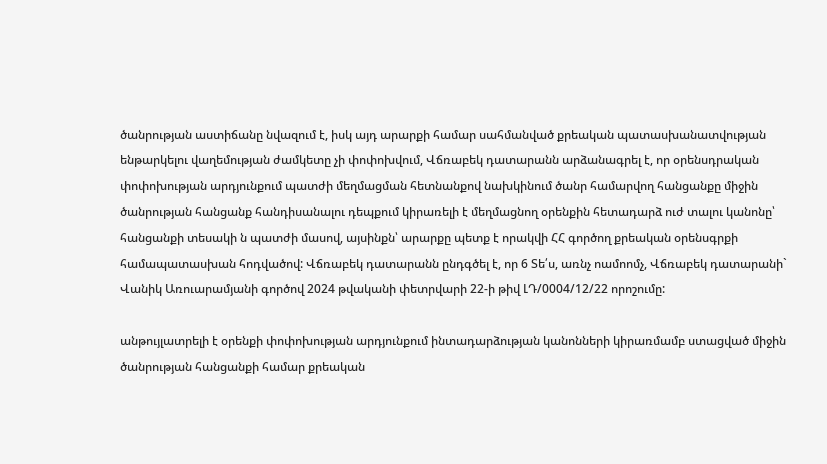ծանրության աստիճանը նվազում է, իսկ այդ արարքի համար սահմանված քրեական պատասխանատվության ենթարկելու վաղեմության ժամկետը չի փոփոխվում, Վճռաբեկ դատարանն արձանագրել է, որ օրենսդրական փոփոխության արդյունքում պատժի մեղմացման հետնանքով նախկինում ծանր համարվող հանցանքը միջին ծանրության հանցանք հանդիսանալու դեպքում կիրառելի է մեղմացնող օրենքին հետադարձ ուժ տալու կանոնը՝ հանցանքի տեսակի ն պատժի մասով, այսինքն՝ արարքը պետք է որակվի ՀՀ գործող քրեական օրենսգրքի համապատասխան հոդվածով: Վճռաբեկ դատարանն ընդգծել է, որ 6 Տե՛ս, առնչ ոամոոմչ, Վճռաբեկ դատարանի` Վանիկ Առուարամյանի գործով 2024 թվականի փետրվարի 22-ի թիվ ԼԴ/0004/12/22 որոշումը:

անթույլատրելի է օրենքի փոփոխության արդյունքում ինտադարձության կանոնների կիրառմամբ ստացված միջին ծանրության հանցանքի համար քրեական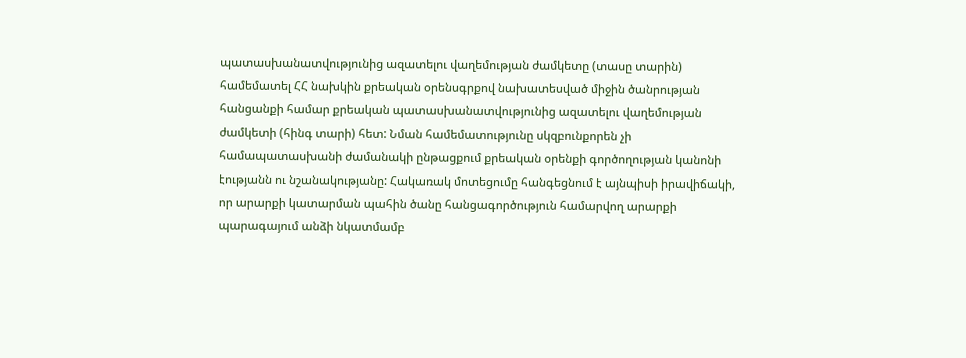պատասխանատվությունից ազատելու վաղեմության ժամկետը (տասը տարին) համեմատել ՀՀ նախկին քրեական օրենսգրքով նախատեսված միջին ծանրության հանցանքի համար քրեական պատասխանատվությունից ազատելու վաղեմության ժամկետի (հինգ տարի) հետ: Նման համեմատությունը սկզբունքորեն չի համապատասխանի ժամանակի ընթացքում քրեական օրենքի գործողության կանոնի էությանն ու նշանակությանը: Հակառակ մոտեցումը հանգեցնում է այնպիսի իրավիճակի, որ արարքի կատարման պահին ծանը հանցագործություն համարվող արարքի պարագայում անձի նկատմամբ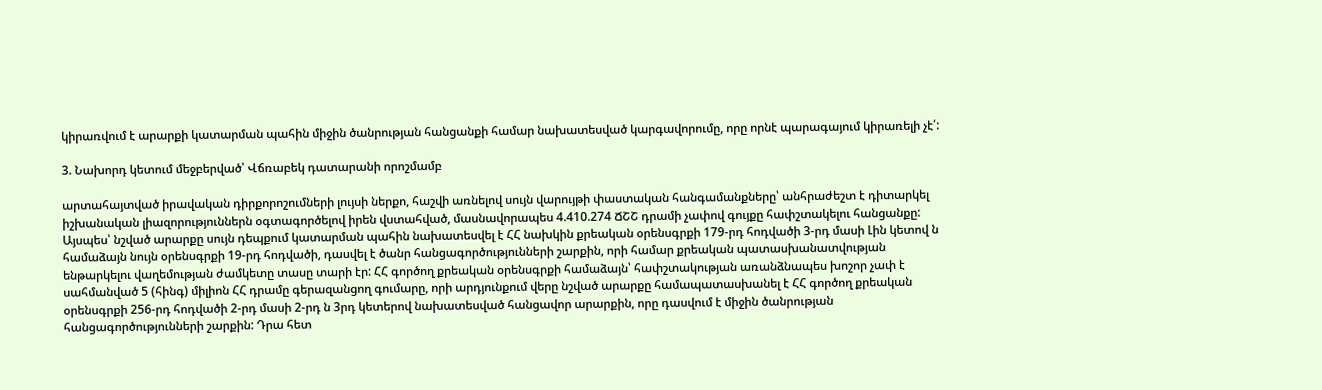կիրառվում է արարքի կատարման պահին միջին ծանրության հանցանքի համար նախատեսված կարգավորումը, որը որնէ պարագայում կիրառելի չէ՛:

3. Նախորդ կետում մեջբերված՝ Վճռաբեկ դատարանի որոշմամբ

արտահայտված իրավական դիրքորոշումների լույսի ներքո, հաշվի առնելով սույն վարույթի փաստական հանգամանքները՝ անհրաժեշտ է դիտարկել իշխանական լիազորություններն օգտագործելով իրեն վստահված, մասնավորապես 4.410.274 ՃՇՇ դրամի չափով գույքը հափշտակելու հանցանքը: Այսպես՝ նշված արարքը սույն դեպքում կատարման պահին նախատեսվել է ՀՀ նախկին քրեական օրենսգրքի 179-րդ հոդվածի 3-րդ մասի Լին կետով ն համաձայն նույն օրենսգրքի 19-րդ հոդվածի, դասվել է ծանր հանցագործությունների շարքին, որի համար քրեական պատասխանատվության ենթարկելու վաղեմության ժամկետը տասը տարի էր: ՀՀ գործող քրեական օրենսգրքի համաձայն՝ հափշտակության առանձնապես խոշոր չափ է սահմանված 5 (հինգ) միլիոն ՀՀ դրամը գերազանցող գումարը, որի արդյունքում վերը նշված արարքը համապատասխանել է ՀՀ գործող քրեական օրենսգրքի 256-րդ հոդվածի 2-րդ մասի 2-րդ ն 3րդ կետերով նախատեսված հանցավոր արարքին, որը դասվում է միջին ծանրության հանցագործությունների շարքին: Դրա հետ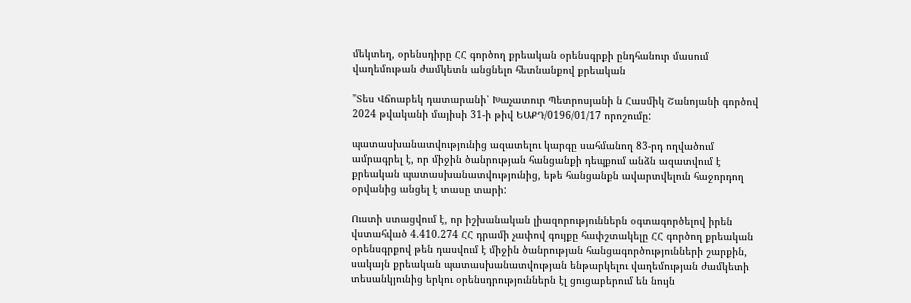մեկտեղ, օրենսդիրը ՀՀ գործող քրեական օրենսգրքի ընդհանուր մասում վաղեմութան ժամկետն անցնելո հետնանքով քրեական

"Տես Վճոաբեկ դատարանի՝ Խաչատուր Պետրոսյանի ն Հասմիկ Շանոյանի գործով 2024 թվականի մայիսի 31-ի թիվ ԵԱՔԴ/0196/01/17 որոշումը:

պատասխանատվությունից ազատելու կարգը սահմանող 83-րդ ողվածում ամրագրել է, որ միջին ծանրության հանցանքի դեպքում անձն ազատվում է քրեական պատասխանատվությունից, եթե հանցանքն ավարտվելուն հաջորդող օրվանից անցել է տասը տարի:

Ուստի ստացվում է, որ իշխանական լիազորություններն օգտագործելով իրեն վստահված 4.410.274 ՀՀ դրամի չափով գույքը հափշտակելը ՀՀ գործող քրեական օրենսգրքով թեն դասվում է միջին ծանրության հանցագործությունների շարքին, սակայն քրեական պատասխանատվության ենթարկելու վաղեմության ժամկետի տեսանկյունից երկու օրենսդրություններն էլ ցուցաբերում են նույն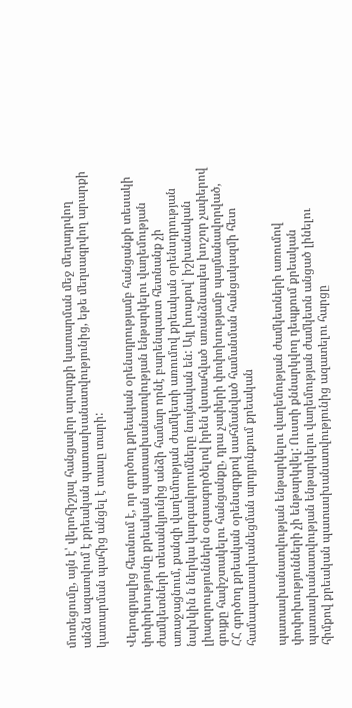մոտեցումը, այն է՝ վերոհիշյալ հանցավոր արարքի կատարման մեջ մեղադրվող անձն ազատվում է քրեական պատասխանատվությունից, եթե մեղսագրվող արարքի կատարման պահից անցել է տասը տարի:

Վերոգրյալից հետնում է, որ գործող քրեական օրենսդրությամբ հանցանքի տեսակի փոփոխությունը քրեական պատասխանատվության ենթարկելու վաղեմության ժամկետների տեսանկյունից անձի համար որնէ բարենպաստ հետնանք չի առաջացնում, քանզի վաղեմության ժամկետի առումով քրեական օրենսդրության նախկին ն ներկա կարգավորումները նույնական են: Այլ խոսքով՝ իշխանական լիազորություններն օգտագործելով իրեն վստահված առանձնապես խոշոր չափերով գույքը հափշտակելու հանցանքը, դրա չափերի փոփոխությամբ պայմանավորված, ՀՀ գործող քրեական օրենսգրքով սահմանված համանման հանցակազմի հետ համապատասխանեցման արդյունքում քրեական

պատասխանատվության ենթարկելու վաղեմության ժամկետների առումով փոփոխությունների չի ենթարկվել: Ուստի քննարկվող դեպքում քրեական պատասխանատվության ենթարկելու վաղեմության ժամկետն անցած լինելու հիմքով քրեական պատասխանատվությունից ազատելու հարցը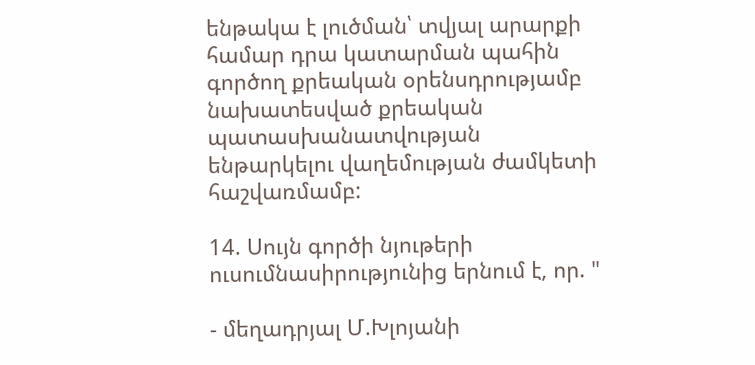ենթակա է լուծման՝ տվյալ արարքի համար դրա կատարման պահին գործող քրեական օրենսդրությամբ նախատեսված քրեական պատասխանատվության ենթարկելու վաղեմության ժամկետի հաշվառմամբ:

14. Սույն գործի նյութերի ուսումնասիրությունից երնում է, որ. "

- մեղադրյալ Մ.Խլոյանի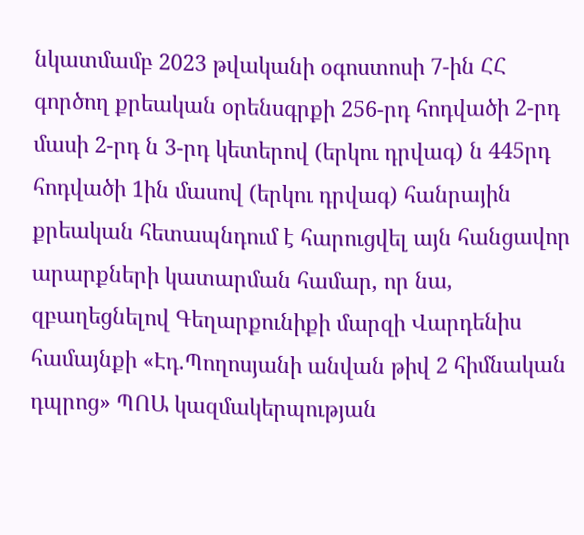նկատմամբ 2023 թվականի օգոստոսի 7-ին ՀՀ գործող քրեական օրենսգրքի 256-րդ հոդվածի 2-րդ մասի 2-րդ ն 3-րդ կետերով (երկու դրվագ) ն 445րդ հոդվածի 1ին մասով (երկու դրվագ) հանրային քրեական հետապնդում է հարուցվել այն հանցավոր արարքների կատարման համար, որ նա, զբաղեցնելով Գեղարքունիքի մարզի Վարդենիս համայնքի «Էդ.Պողոսյանի անվան թիվ 2 հիմնական դպրոց» ՊՈԱ կազմակերպության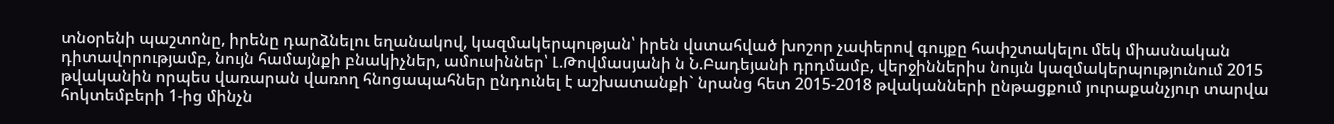տնօրենի պաշտոնը, իրենը դարձնելու եղանակով, կազմակերպության՝ իրեն վստահված խոշոր չափերով գույքը հափշտակելու մեկ միասնական դիտավորությամբ, նույն համայնքի բնակիչներ, ամուսիններ՝ Լ.Թովմասյանի ն Ն.Բադեյանի դրդմամբ, վերջիններիս նույւն կազմակերպությունում 2015 թվականին որպես վառարան վառող հնոցապահներ ընդունել է աշխատանքի` նրանց հետ 2015-2018 թվականների ընթացքում յուրաքանչյուր տարվա հոկտեմբերի 1-ից մինչն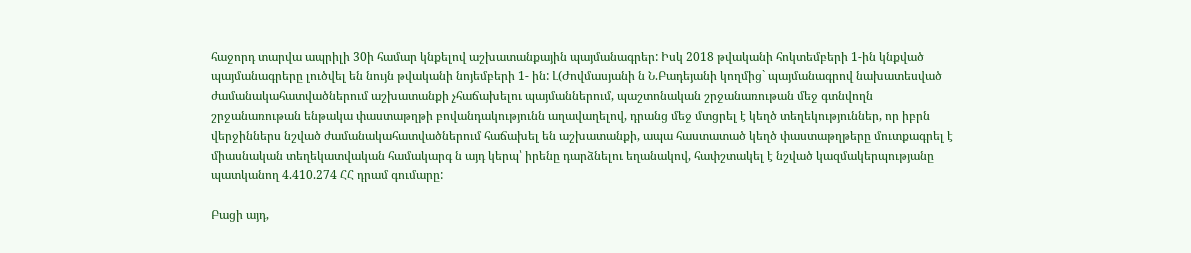հաջորդ տարվա ապրիլի 30ի համար կնքելով աշխատանքային պայմանագրեր: Իսկ 2018 թվականի հոկտեմբերի 1-ին կնքված պայմանագրերը լուծվել են նույն թվականի նոյեմբերի 1- ին: Լ(Ժովմասյանի ն Ն.Բադեյանի կողմից` պայմանագրով նախատեսված ժամանակահատվածներում աշխատանքի չհաճախելու պայմաններում, պաշտոնական շրջանառութան մեջ գտնվողն շրջանառութան ենթակա փաստաթղթի բովանդակությունն աղավաղելով, դրանց մեջ մտցրել է կեղծ տեղեկություններ, որ իբրն վերջիններս նշված ժամանակահատվածներում հաճախել են աշխատանքի, ապա հաստատած կեղծ փաստաթղթերը մուտքագրել է միասնական տեղեկատվական համակարգ ն այդ կերպ՝ իրենը դարձնելու եղանակով, հափշտակել է նշված կազմակերպությանը պատկանող 4.410.274 ՀՀ դրամ գումարը:

Բացի այդ,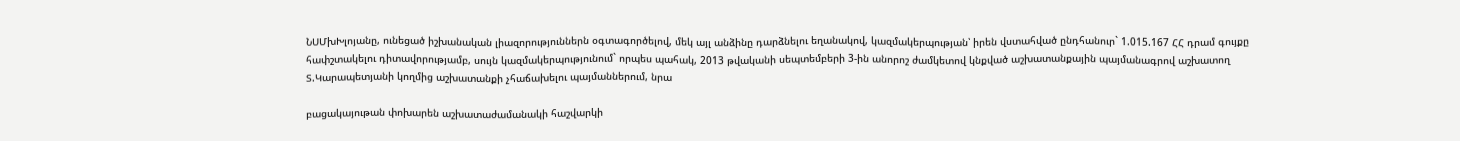ՆՍՄխԽլոյանը, ունեցած իշխանական լիազորություններն օգտագործելով, մեկ այլ անձինը դարձնելու եղանակով, կազմակերպության՝ իրեն վստահված ընդհանուր` 1.015.167 ՀՀ դրամ գույքը հափշտակելու դիտավորությամբ, սույն կազմակերպությունում` որպես պահակ, 2013 թվականի սեպտեմբերի 3-ին անորոշ ժամկետով կնքված աշխատանքային պայմանագրով աշխատող Տ.Կարապետյանի կողմից աշխատանքի չհաճախելու պայմաններում, նրա

բացակայութան փոխարեն աշխատաժամանակի հաշվարկի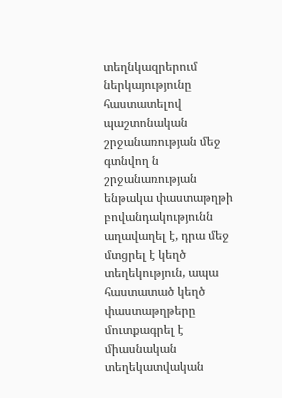տեղնկազրերում ներկայությունը հաստատելով պաշտոնական շրջանառության մեջ գտնվող ն շրջանառության ենթակա փաստաթղթի բովանդակությունն աղավաղել է, դրա մեջ մտցրել է կեղծ տեղեկություն, ապա հաստատած կեղծ փաստաթղթերը մուտքագրել է միասնական տեղեկատվական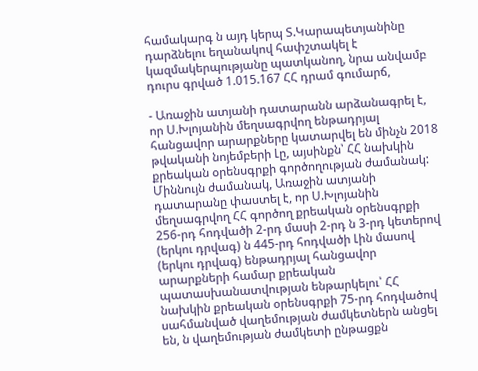համակարգ ն այդ կերպ Տ.Կարապետյանինը դարձնելու եղանակով հափշտակել է կազմակերպությանը պատկանող, նրա անվամբ դուրս գրված 1.015.167 ՀՀ դրամ գումարճ,

- Առաջին ատյանի դատարանն արձանագրել է, որ Ս.Խլոյանին մեղսագրվող ենթադրյալ հանցավոր արարքները կատարվել են մինչն 2018 թվականի նոյեմբերի Լը, այսինքն՝ ՀՀ նախկին քրեական օրենսգրքի գործողության ժամանակ: Միննույն ժամանակ, Առաջին ատյանի դատարանը փաստել է, որ Ս.Խլոյանին մեղսագրվող ՀՀ գործող քրեական օրենսգրքի 256-րդ հոդվածի 2-րդ մասի 2-րդ ն 3-րդ կետերով (երկու դրվագ) ն 445-րդ հոդվածի Լին մասով (երկու դրվագ) ենթադրյալ հանցավոր արարքների համար քրեական պատասխանատվության ենթարկելու՝ ՀՀ նախկին քրեական օրենսգրքի 75-րդ հոդվածով սահմանված վաղեմության ժամկետներն անցել են, ն վաղեմության ժամկետի ընթացքն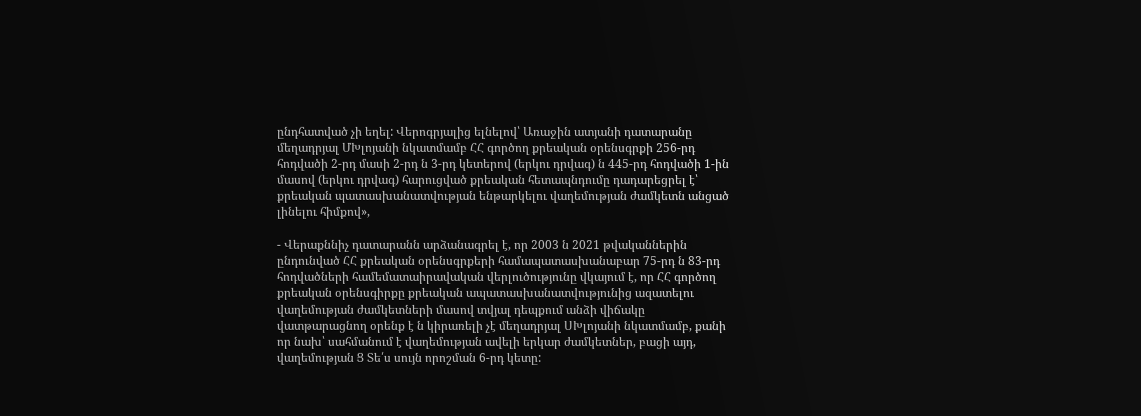ընդհատված չի եղել: Վերոգրյալից ելնելով՝ Առաջին ատյանի դատարանը մեղադրյալ ՄԽլոյանի նկատմամբ ՀՀ գործող քրեական օրենսգրքի 256-րդ հոդվածի 2-րդ մասի 2-րդ ն 3-րդ կետերով (երկու դրվագ) ն 445-րդ հոդվածի 1-ին մասով (երկու դրվագ) հարուցված քրեական հետապնդումը դադարեցրել է՝ քրեական պատասխանատվության ենթարկելու վաղեմության ժամկետն անցած լինելու հիմքով»,

- Վերաքննիչ դատարանն արձանագրել է, որ 2003 ն 2021 թվականներին ընդունված ՀՀ քրեական օրենսգրքերի համապատասխանաբար 75-րդ ն 83-րդ հոդվածների համեմատաիրավական վերլուծությունը վկայում է, որ ՀՀ գործող քրեական օրենսգիրքը քրեական ապատասխանատվությունից ազատելու վաղեմության ժամկետների մասով տվյալ դեպքում անձի վիճակը վատթարացնող օրենք է ն կիրառելի չէ մեղադրյալ ՍԽլոյանի նկատմամբ, քանի որ նախ՝ սահմանում է վաղեմության ավելի երկար ժամկետներ, բացի այդ, վաղեմության Ց Տե՛ս սույն որոշման 6-րդ կետը: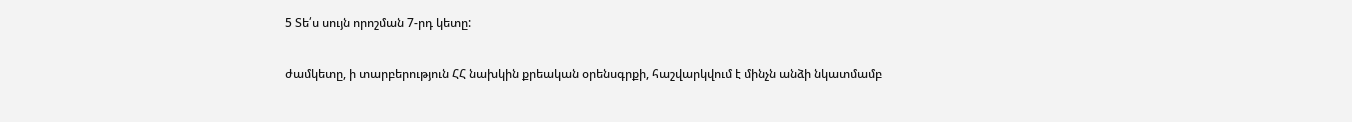5 Տե՛ս սույն որոշման 7-րդ կետը:

ժամկետը, ի տարբերություն ՀՀ նախկին քրեական օրենսգրքի, հաշվարկվում է մինչն անձի նկատմամբ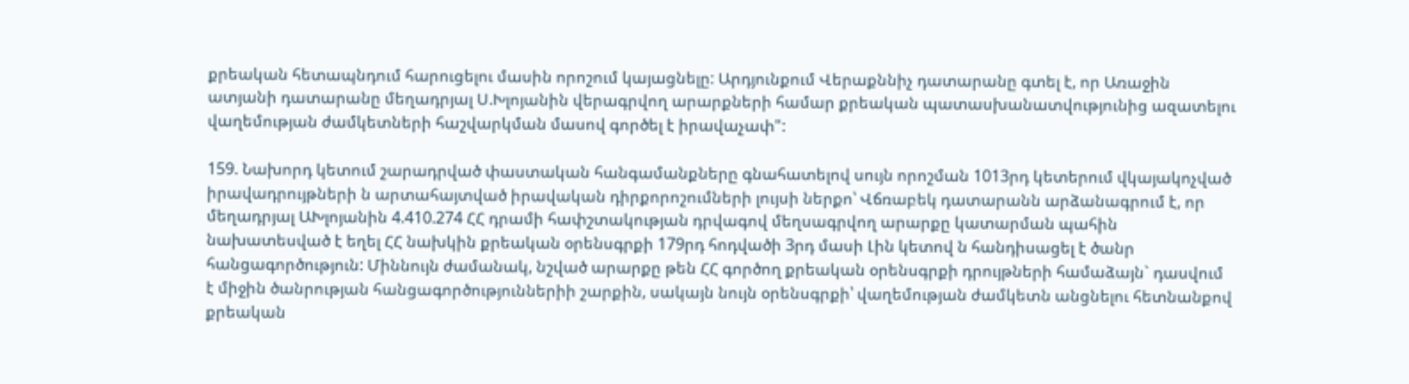քրեական հետապնդում հարուցելու մասին որոշում կայացնելը: Արդյունքում Վերաքննիչ դատարանը գտել է, որ Առաջին ատյանի դատարանը մեղադրյալ Ս.Խլոյանին վերագրվող արարքների համար քրեական պատասխանատվությունից ազատելու վաղեմության ժամկետների հաշվարկման մասով գործել է իրավաչափ":

159. Նախորդ կետում շարադրված փաստական հանգամանքները գնահատելով սույն որոշման 1013րդ կետերում վկայակոչված իրավադրույթների ն արտահայտված իրավական դիրքորոշումների լույսի ներքո՝ Վճռաբեկ դատարանն արձանագրում է, որ մեղադրյալ ԱԽլոյանին 4.410.274 ՀՀ դրամի հափշտակության դրվագով մեղսագրվող արարքը կատարման պահին նախատեսված է եղել ՀՀ նախկին քրեական օրենսգրքի 179րդ հոդվածի 3րդ մասի Լին կետով ն հանդիսացել է ծանր հանցագործություն: Միննույն ժամանակ, նշված արարքը թեն ՀՀ գործող քրեական օրենսգրքի դրույթների համաձայն` դասվում է միջին ծանրության հանցագործություններիի շարքին, սակայն նույն օրենսգրքի՝ վաղեմության ժամկետն անցնելու հետնանքով քրեական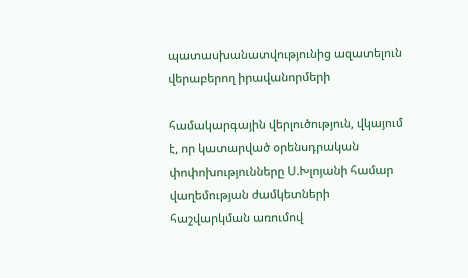պատասխանատվությունից ազատելուն վերաբերող իրավանորմերի

համակարգային վերլուծություն, վկայում է, որ կատարված օրենսդրական փոփոխությունները Ս.Խլոյանի համար վաղեմության ժամկետների հաշվարկման առումով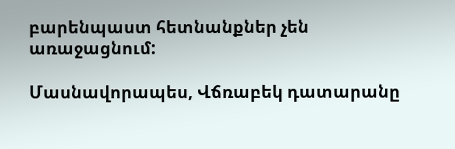բարենպաստ հետնանքներ չեն առաջացնում:

Մասնավորապես, Վճռաբեկ դատարանը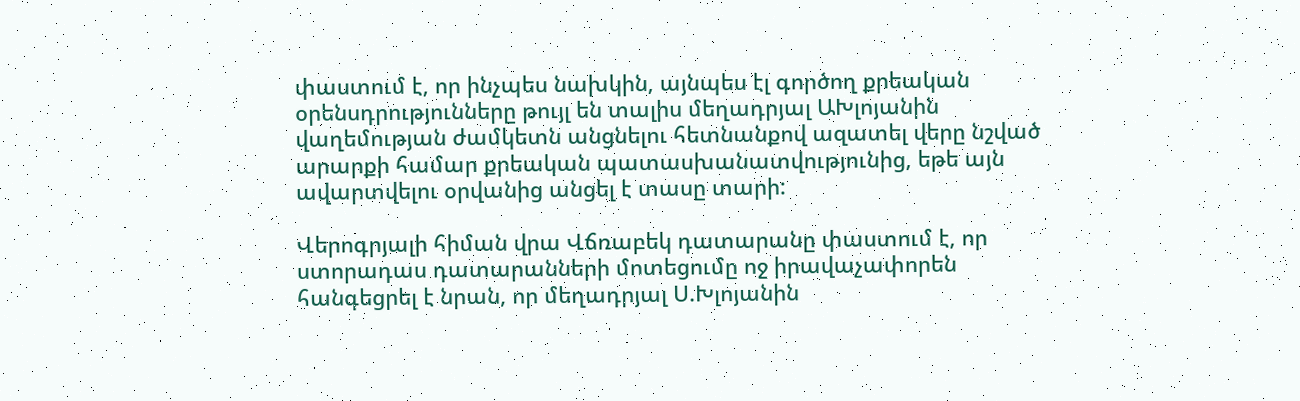փաստում է, որ ինչպես նախկին, այնպես էլ գործող քրեական օրենսդրությունները թույլ են տալիս մեղադրյալ ԱԽլոյանին վաղեմության ժամկետն անցնելու հետնանքով ազատել վերը նշված արարքի համար քրեական պատասխանատվությունից, եթե այն ավարտվելու օրվանից անցել է տասը տարի:

Վերոգրյալի հիման վրա Վճռաբեկ դատարանը փաստում է, որ ստորադաս դատարանների մոտեցումը ոջ իրավաչափորեն հանգեցրել է նրան, որ մեղադրյալ Ս.Խլոյանին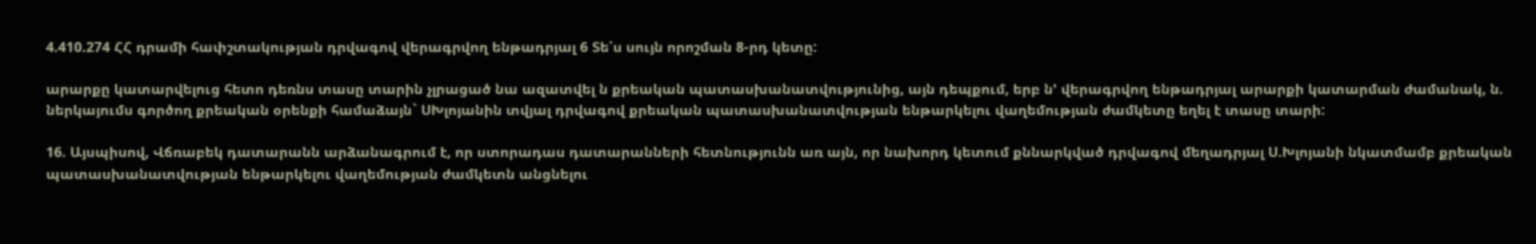4.410.274 ՀՀ դրամի հափշտակության դրվագով վերագրվող ենթադրյալ 6 Տե՛ս սույն որոշման 8-րդ կետը:

արարքը կատարվելուց հետո դեռնս տասը տարին չլրացած նա ազատվել ն քրեական պատասխանատվությունից, այն դեպքում, երբ ն' վերագրվող ենթադրյալ արարքի կատարման ժամանակ, ն. ներկայումս գործող քրեական օրենքի համաձայն` ՍԽլոյանին տվյալ դրվագով քրեական պատասխանատվության ենթարկելու վաղեմության ժամկետը եղել է տասը տարի:

16. Այսպիսով, Վճռաբեկ դատարանն արձանագրում է, որ ստորադաս դատարանների հետնությունն առ այն, որ նախորդ կետում քննարկված դրվագով մեղադրյալ Ս.Խլոյանի նկատմամբ քրեական պատասխանատվության ենթարկելու վաղեմության ժամկետն անցնելու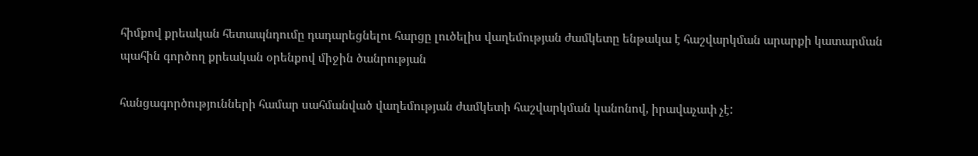հիմքով քրեական հետապնդումը դադարեցնելու հարցը լուծելիս վաղեմության ժամկետը ենթակա է հաշվարկման արարքի կատարման պահին գործող քրեական օրենքով միջին ծանրության

հանցագործությունների համար սահմանված վաղեմության ժամկետի հաշվարկման կանոնով, իրավաչափ չէ: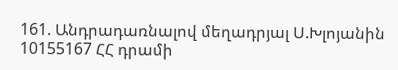161. Անդրադառնալով մեղադրյալ Ս.Խլոյանին 10155167 ՀՀ դրամի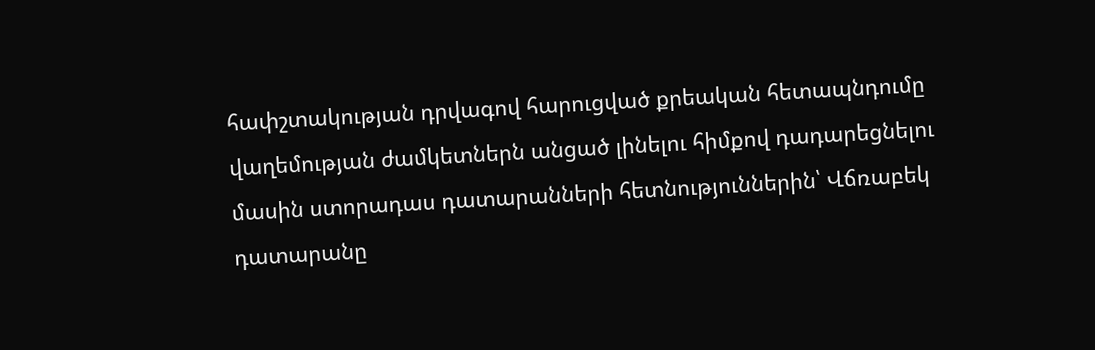հափշտակության դրվագով հարուցված քրեական հետապնդումը վաղեմության ժամկետներն անցած լինելու հիմքով դադարեցնելու մասին ստորադաս դատարանների հետնություններին՝ Վճռաբեկ դատարանը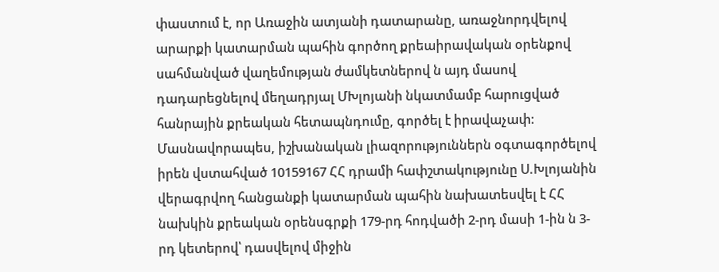փաստում է, որ Առաջին ատյանի դատարանը, առաջնորդվելով արարքի կատարման պահին գործող քրեաիրավական օրենքով սահմանված վաղեմության ժամկետներով ն այդ մասով դադարեցնելով մեղադրյալ ՄԽլոյանի նկատմամբ հարուցված հանրային քրեական հետապնդումը, գործել է իրավաչափ: Մասնավորապես, իշխանական լիազորություններն օգտագործելով իրեն վստահված 10159167 ՀՀ դրամի հափշտակությունը Ս.Խլոյանին վերագրվող հանցանքի կատարման պահին նախատեսվել է ՀՀ նախկին քրեական օրենսգրքի 179-րդ հոդվածի 2-րդ մասի 1-ին ն 3-րդ կետերով՝ դասվելով միջին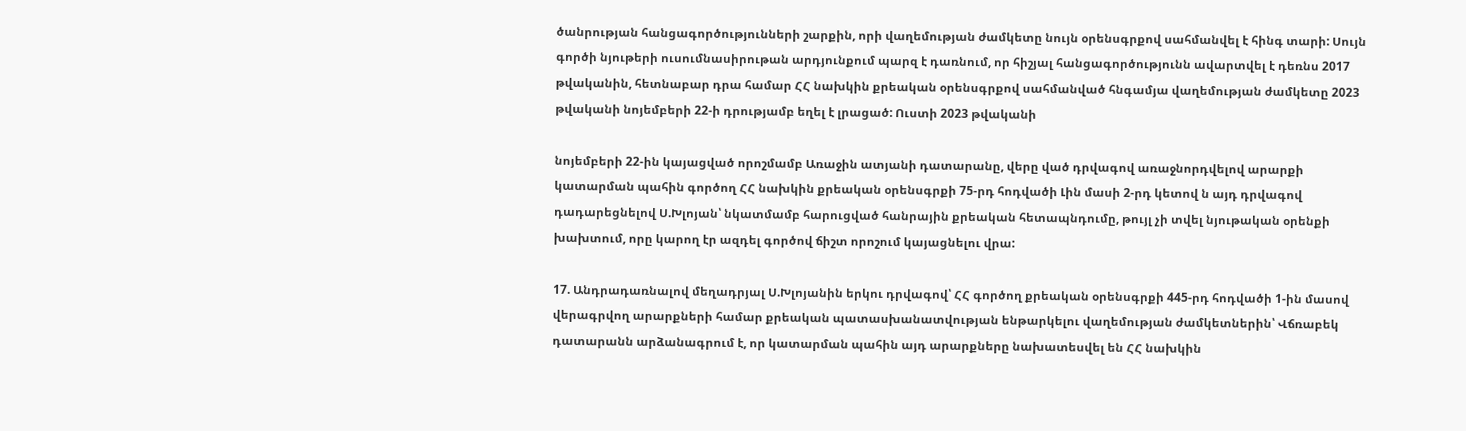ծանրության հանցագործությունների շարքին, որի վաղեմության ժամկետը նույն օրենսգրքով սահմանվել է հինգ տարի: Սույն գործի նյութերի ուսումնասիրութան արդյունքում պարզ է դառնում, որ հիշյալ հանցագործությունն ավարտվել է դեռնս 2017 թվականին, հետնաբար դրա համար ՀՀ նախկին քրեական օրենսգրքով սահմանված հնգամյա վաղեմության ժամկետը 2023 թվականի նոյեմբերի 22-ի դրությամբ եղել է լրացած: Ուստի 2023 թվականի

նոյեմբերի 22-ին կայացված որոշմամբ Առաջին ատյանի դատարանը, վերը ված դրվագով առաջնորդվելով արարքի կատարման պահին գործող ՀՀ նախկին քրեական օրենսգրքի 75-րդ հոդվածի Լին մասի 2-րդ կետով ն այդ դրվագով դադարեցնելով Ս.Խլոյան՝ նկատմամբ հարուցված հանրային քրեական հետապնդումը, թույլ չի տվել նյութական օրենքի խախտում, որը կարող էր ազդել գործով ճիշտ որոշում կայացնելու վրա:

17. Անդրադառնալով մեղադրյալ Ս.Խլոյանին երկու դրվագով՝ ՀՀ գործող քրեական օրենսգրքի 445-րդ հոդվածի 1-ին մասով վերագրվող արարքների համար քրեական պատասխանատվության ենթարկելու վաղեմության ժամկետներին՝ Վճռաբեկ դատարանն արձանագրում է, որ կատարման պահին այդ արարքները նախատեսվել են ՀՀ նախկին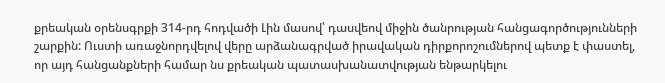քրեական օրենսգրքի 314-րդ հոդվածի Լին մասով՝ դասվեով միջին ծանրության հանցագործությունների շարքին: Ուստի առաջնորդվելով վերը արձանագրված իրավական դիրքորոշումներով պետք է փաստել, որ այդ հանցանքների համար նս քրեական պատասխանատվության ենթարկելու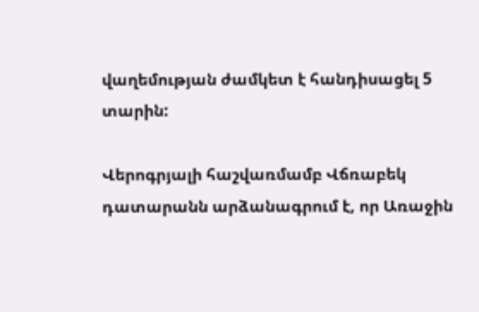վաղեմության ժամկետ է հանդիսացել 5 տարին:

Վերոգրյալի հաշվառմամբ Վճռաբեկ դատարանն արձանագրում է, որ Առաջին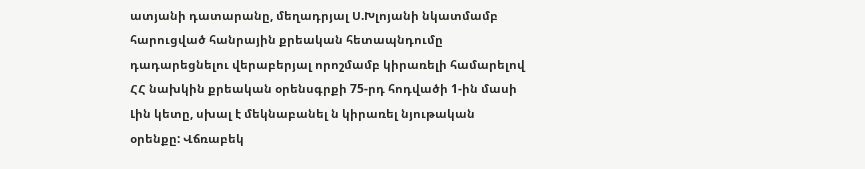ատյանի դատարանը, մեղադրյալ Ս.Խլոյանի նկատմամբ հարուցված հանրային քրեական հետապնդումը դադարեցնելու վերաբերյալ որոշմամբ կիրառելի համարելով ՀՀ նախկին քրեական օրենսգրքի 75-րդ հոդվածի 1-ին մասի Լին կետը, սխալ է մեկնաբանել ն կիրառել նյութական օրենքը: Վճռաբեկ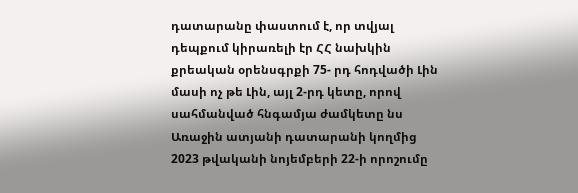դատարանը փաստում է, որ տվյալ դեպքում կիրառելի էր ՀՀ նախկին քրեական օրենսգրքի 75- րդ հոդվածի Լին մասի ոչ թե Լին, այլ 2-րդ կետը, որով սահմանված հնգամյա ժամկետը նս Առաջին ատյանի դատարանի կողմից 2023 թվականի նոյեմբերի 22-ի որոշումը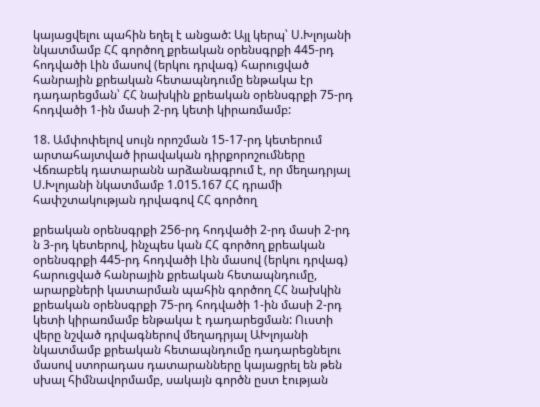կայացվելու պահին եղել է անցած: Այլ կերպ՝ Ս.Խլոյանի նկատմամբ ՀՀ գործող քրեական օրենսգրքի 445-րդ հոդվածի Լին մասով (երկու դրվագ) հարուցված հանրային քրեական հետապնդումը ենթակա էր դադարեցման՝ ՀՀ նախկին քրեական օրենսգրքի 75-րդ հոդվածի 1-ին մասի 2-րդ կետի կիրառմամբ:

18. Ամփոփելով սույն որոշման 15-17-րդ կետերում արտահայտված իրավական դիրքորոշումները Վճռաբեկ դատարանն արձանագրում է, որ մեղադրյալ Ս.Խլոյանի նկատմամբ 1.015.167 ՀՀ դրամի հափշտակության դրվագով ՀՀ գործող

քրեական օրենսգրքի 256-րդ հոդվածի 2-րդ մասի 2-րդ ն 3-րդ կետերով, ինչպես կան ՀՀ գործող քրեական օրենսգրքի 445-րդ հոդվածի Լին մասով (երկու դրվագ) հարուցված հանրային քրեական հետապնդումը, արարքների կատարման պահին գործող ՀՀ նախկին քրեական օրենսգրքի 75-րդ հոդվածի 1-ին մասի 2-րդ կետի կիրառմամբ ենթակա է դադարեցման: Ուստի վերը նշված դրվագներով մեղադրյալ ԱԽլոյանի նկատմամբ քրեական հետապնդումը դադարեցնելու մասով ստորադաս դատարանները կայացրել են թեն սխալ հիմնավորմամբ, սակայն գործն ըստ էության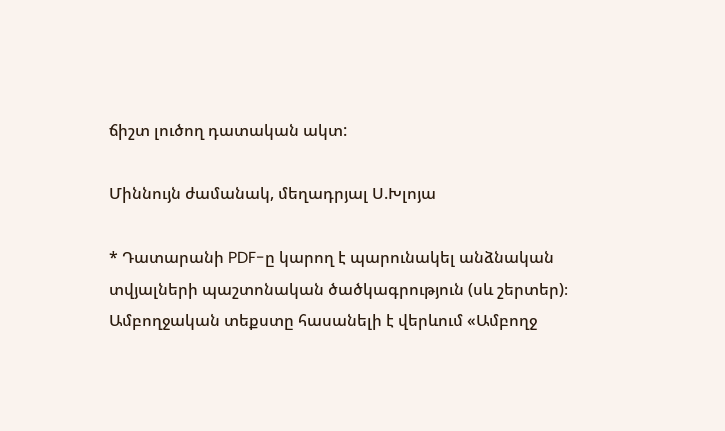ճիշտ լուծող դատական ակտ:

Միննույն ժամանակ, մեղադրյալ Ս.Խլոյա

* Դատարանի PDF-ը կարող է պարունակել անձնական տվյալների պաշտոնական ծածկագրություն (սև շերտեր)։ Ամբողջական տեքստը հասանելի է վերևում «Ամբողջ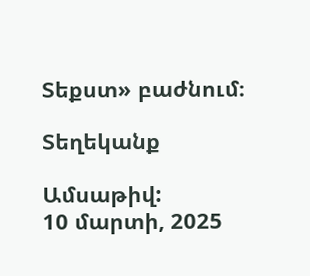Տեքստ» բաժնում։

Տեղեկանք

Ամսաթիվ:
10 մարտի, 2025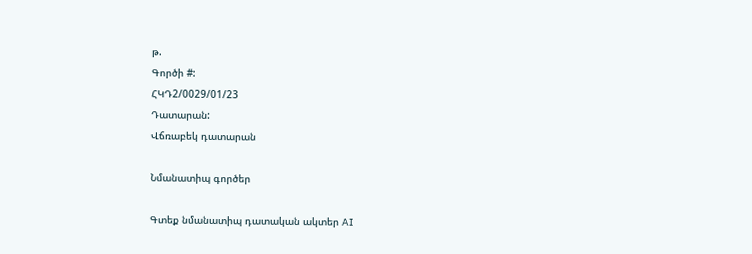թ.
Գործի #:
ՀԿԴ2/0029/01/23
Դատարան:
Վճռաբեկ դատարան

Նմանատիպ գործեր

Գտեք նմանատիպ դատական ակտեր AI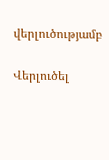վերլուծությամբ

Վերլուծել